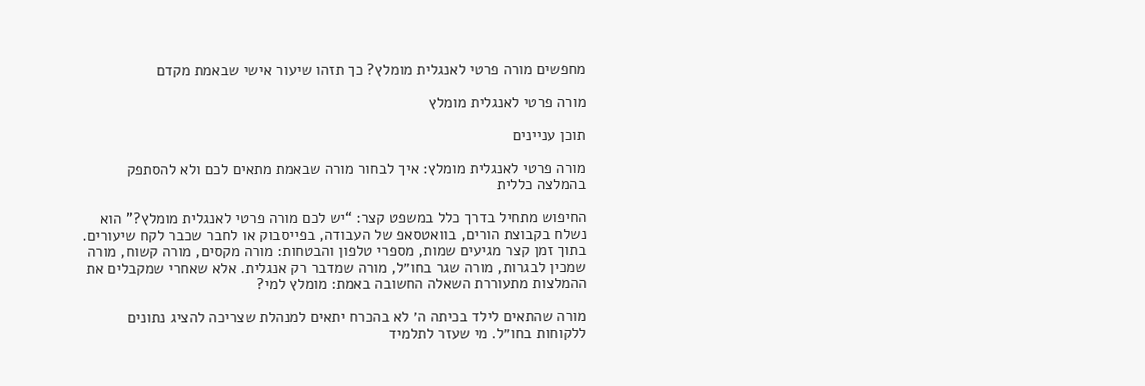מחפשים מורה פרטי לאנגלית מומלץ? כך תזהו שיעור אישי שבאמת מקדם

מורה פרטי לאנגלית מומלץ

תוכן עניינים

מורה פרטי לאנגלית מומלץ: איך לבחור מורה שבאמת מתאים לכם ולא להסתפק בהמלצה כללית

החיפוש מתחיל בדרך כלל במשפט קצר: “יש לכם מורה פרטי לאנגלית מומלץ?” הוא נשלח בקבוצת הורים, בוואטסאפ של העבודה, בפייסבוק או לחבר שכבר לקח שיעורים. בתוך זמן קצר מגיעים שמות, מספרי טלפון והבטחות: מורה מקסים, מורה קשוח, מורה שמכין לבגרות, מורה שגר בחו״ל, מורה שמדבר רק אנגלית. אלא שאחרי שמקבלים את ההמלצות מתעוררת השאלה החשובה באמת: מומלץ למי?

מורה שהתאים לילד בכיתה ה׳ לא בהכרח יתאים למנהלת שצריכה להציג נתונים ללקוחות בחו״ל. מי שעזר לתלמיד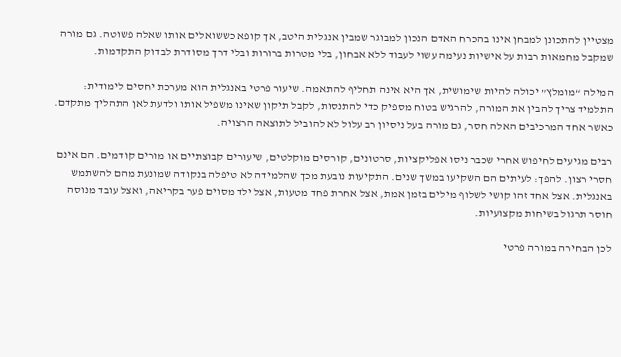מצטיין להתכונן למבחן אינו בהכרח האדם הנכון למבוגר שמבין אנגלית היטב, אך קופא כששואלים אותו שאלה פשוטה. גם מורה שמקבל מחמאות רבות על אישיות נעימה עשוי לעבוד ללא אבחון, בלי מטרות ברורות ובלי דרך מסודרת לבדוק התקדמות.

המילה “מומלץ” יכולה להיות שימושית, אך היא אינה תחליף להתאמה. שיעור פרטי באנגלית הוא מערכת יחסים לימודית: התלמיד צריך להבין את המורה, להרגיש בטוח מספיק כדי להתנסות, לקבל תיקון שאינו משפיל אותו ולדעת לאן התהליך מתקדם. כאשר אחד המרכיבים האלה חסר, גם מורה בעל ניסיון רב עלול לא להוביל לתוצאה הרצויה.

רבים מגיעים לחיפוש אחרי שכבר ניסו אפליקציות, סרטונים, קורסים מוקלטים, שיעורים קבוצתיים או מורים קודמים. הם אינם חסרי רצון. להפך: לעיתים הם השקיעו במשך שנים. התקיעות נובעת מכך שהלמידה לא טיפלה בנקודה שמונעת מהם להשתמש באנגלית. אצל אחד זהו קושי לשלוף מילים בזמן אמת, אצל אחרת פחד מטעות, אצל ילד מסוים פער בקריאה, ואצל עובד מנוסה חוסר תרגול בשיחות מקצועיות.

לכן הבחירה במורה פרטי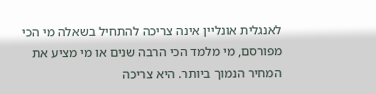לאנגלית אונליין אינה צריכה להתחיל בשאלה מי הכי מפורסם, מי מלמד הכי הרבה שנים או מי מציע את המחיר הנמוך ביותר. היא צריכה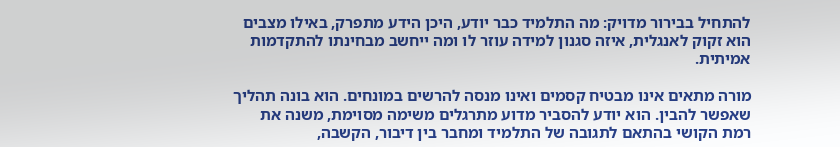להתחיל בבירור מדויק: מה התלמיד כבר יודע, היכן הידע מתפרק, באילו מצבים הוא זקוק לאנגלית, איזה סגנון למידה עוזר לו ומה ייחשב מבחינתו להתקדמות אמיתית.

מורה מתאים אינו מבטיח קסמים ואינו מנסה להרשים במונחים. הוא בונה תהליך שאפשר להבין. הוא יודע להסביר מדוע מתרגלים משימה מסוימת, משנה את רמת הקושי בהתאם לתגובה של התלמיד ומחבר בין דיבור, הקשבה,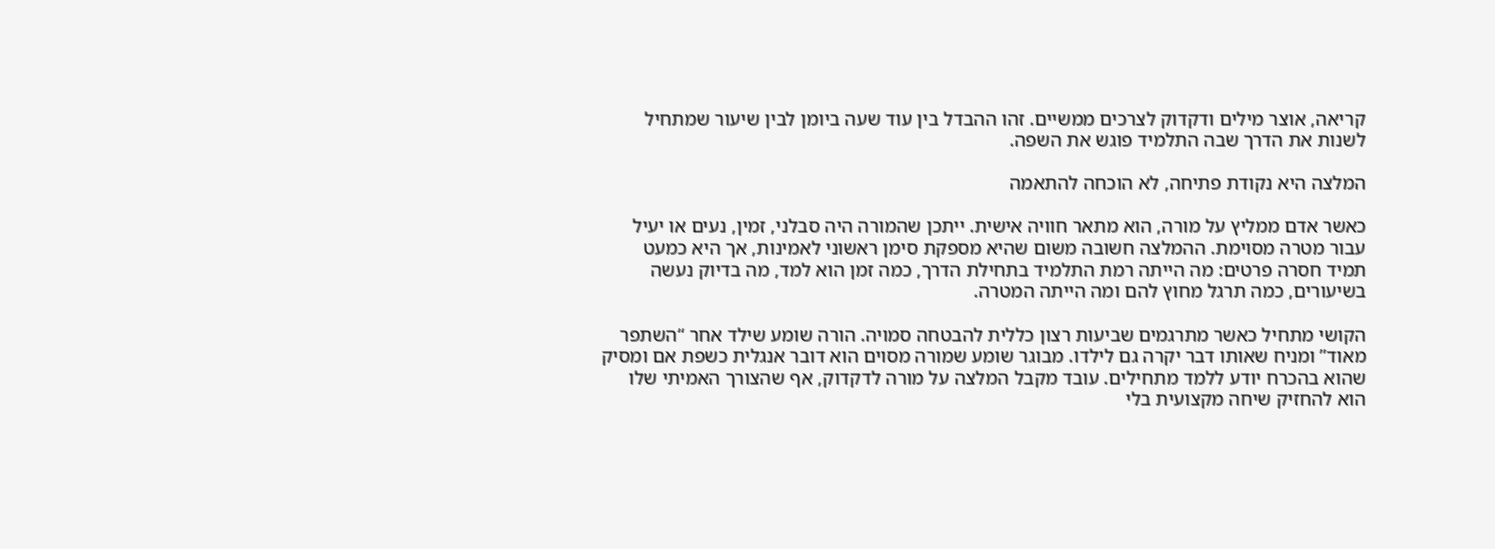קריאה, אוצר מילים ודקדוק לצרכים ממשיים. זהו ההבדל בין עוד שעה ביומן לבין שיעור שמתחיל לשנות את הדרך שבה התלמיד פוגש את השפה.

המלצה היא נקודת פתיחה, לא הוכחה להתאמה

כאשר אדם ממליץ על מורה, הוא מתאר חוויה אישית. ייתכן שהמורה היה סבלני, זמין, נעים או יעיל עבור מטרה מסוימת. ההמלצה חשובה משום שהיא מספקת סימן ראשוני לאמינות, אך היא כמעט תמיד חסרה פרטים: מה הייתה רמת התלמיד בתחילת הדרך, כמה זמן הוא למד, מה בדיוק נעשה בשיעורים, כמה תרגל מחוץ להם ומה הייתה המטרה.

הקושי מתחיל כאשר מתרגמים שביעות רצון כללית להבטחה סמויה. הורה שומע שילד אחר “השתפר מאוד” ומניח שאותו דבר יקרה גם לילדו. מבוגר שומע שמורה מסוים הוא דובר אנגלית כשפת אם ומסיק שהוא בהכרח יודע ללמד מתחילים. עובד מקבל המלצה על מורה לדקדוק, אף שהצורך האמיתי שלו הוא להחזיק שיחה מקצועית בלי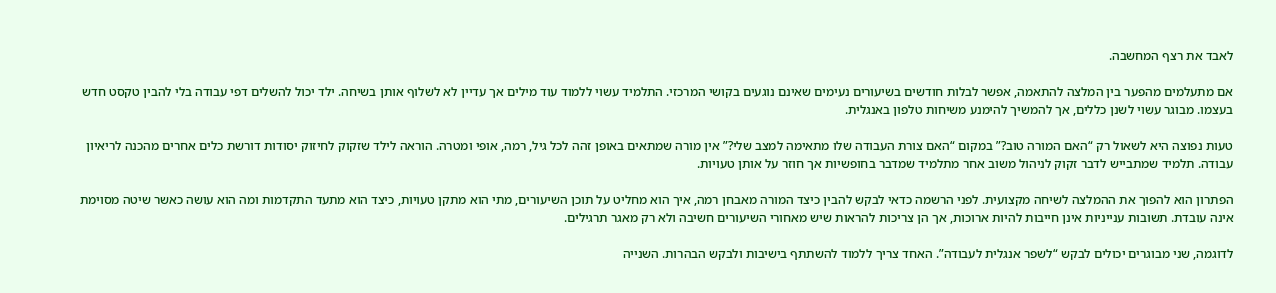לאבד את רצף המחשבה.

אם מתעלמים מהפער בין המלצה להתאמה, אפשר לבלות חודשים בשיעורים נעימים שאינם נוגעים בקושי המרכזי. התלמיד עשוי ללמוד עוד מילים אך עדיין לא לשלוף אותן בשיחה. ילד יכול להשלים דפי עבודה בלי להבין טקסט חדש בעצמו. מבוגר עשוי לשנן כללים, אך להמשיך להימנע משיחות טלפון באנגלית.

טעות נפוצה היא לשאול רק “האם המורה טוב?” במקום “האם צורת העבודה שלו מתאימה למצב שלי?” אין מורה שמתאים באופן זהה לכל גיל, רמה, אופי ומטרה. הוראה לילד שזקוק לחיזוק יסודות דורשת כלים אחרים מהכנה לריאיון עבודה. תלמיד שמתבייש לדבר זקוק לניהול משוב אחר מתלמיד שמדבר בחופשיות אך חוזר על אותן טעויות.

הפתרון הוא להפוך את ההמלצה לשיחה מקצועית. לפני הרשמה כדאי לבקש להבין כיצד המורה מאבחן רמה, איך הוא מחליט על תוכן השיעורים, מתי הוא מתקן טעויות, כיצד הוא מתעד התקדמות ומה הוא עושה כאשר שיטה מסוימת אינה עובדת. תשובות ענייניות אינן חייבות להיות ארוכות, אך הן צריכות להראות שיש מאחורי השיעורים חשיבה ולא רק מאגר תרגילים.

לדוגמה, שני מבוגרים יכולים לבקש “לשפר אנגלית לעבודה”. האחד צריך ללמוד להשתתף בישיבות ולבקש הבהרות. השנייה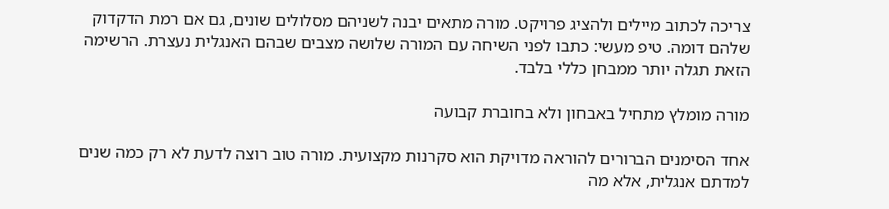צריכה לכתוב מיילים ולהציג פרויקט. מורה מתאים יבנה לשניהם מסלולים שונים, גם אם רמת הדקדוק שלהם דומה. טיפ מעשי: כתבו לפני השיחה עם המורה שלושה מצבים שבהם האנגלית נעצרת. הרשימה הזאת תגלה יותר ממבחן כללי בלבד.

מורה מומלץ מתחיל באבחון ולא בחוברת קבועה

אחד הסימנים הברורים להוראה מדויקת הוא סקרנות מקצועית. מורה טוב רוצה לדעת לא רק כמה שנים למדתם אנגלית, אלא מה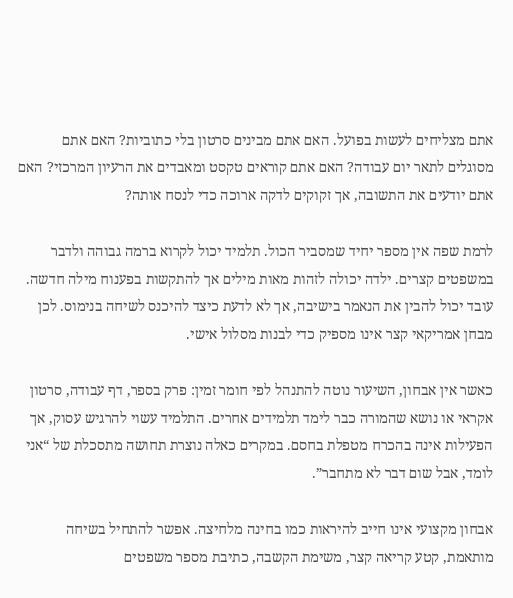אתם מצליחים לעשות בפועל. האם אתם מבינים סרטון בלי כתוביות? האם אתם מסוגלים לתאר יום עבודה? האם אתם קוראים טקסט ומאבדים את הרעיון המרכזי? האם אתם יודעים את התשובה, אך זקוקים לדקה ארוכה כדי לנסח אותה?

לרמת שפה אין מספר יחיד שמסביר הכול. תלמיד יכול לקרוא ברמה גבוהה ולדבר במשפטים קצרים. ילדה יכולה לזהות מאות מילים אך להתקשות בפענוח מילה חדשה. עובד יכול להבין את הנאמר בישיבה, אך לא לדעת כיצד להיכנס לשיחה בנימוס. לכן מבחן אמריקאי קצר אינו מספיק כדי לבנות מסלול אישי.

כאשר אין אבחון, השיעור נוטה להתנהל לפי חומר זמין: פרק בספר, דף עבודה, סרטון אקראי או נושא שהמורה כבר לימד תלמידים אחרים. התלמיד עשוי להרגיש עסוק, אך הפעילות אינה בהכרח מטפלת בחסם. במקרים כאלה נוצרת תחושה מתסכלת של “אני לומד, אבל שום דבר לא מתחבר”.

אבחון מקצועי אינו חייב להיראות כמו בחינה מלחיצה. אפשר להתחיל בשיחה מותאמת, קטע קריאה קצר, משימת הקשבה, כתיבת מספר משפטים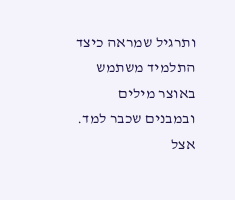ותרגיל שמראה כיצד התלמיד משתמש באוצר מילים ובמבנים שכבר למד. אצל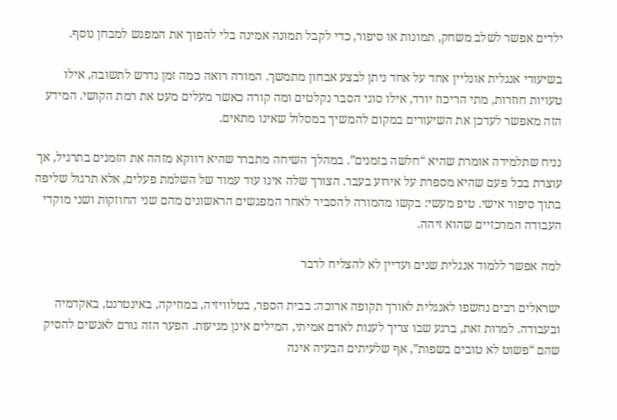ילדים אפשר לשלב משחק, תמונות או סיפור, כדי לקבל תמונה אמינה בלי להפוך את המפגש למבחן נוסף.

בשיעורי אנגלית אונליין אחד על אחד ניתן לבצע אבחון מתמשך. המורה רואה כמה זמן נדרש לתשובה, אילו טעויות חוזרות, מתי הריכוז יורד, אילו סוגי הסבר נקלטים ומה קורה כאשר מעלים מעט את רמת הקושי. המידע הזה מאפשר לעדכן את השיעורים במקום להמשיך במסלול שאינו מתאים.

נניח שתלמידה אומרת שהיא “חלשה בזמנים”. במהלך השיחה מתברר שהיא דווקא מזהה את הזמנים בתרגיל, אך עוצרת בכל פעם שהיא מספרת על אירוע בעבר. הצורך שלה אינו עוד עמוד של השלמת פעלים, אלא תרגול שליפה בתוך סיפור אישי. טיפ מעשי: בקשו מהמורה להסביר לאחר המפגשים הראשונים מהם שני החוזקות ושני מוקדי העבודה המרכזיים שהוא זיהה.

למה אפשר ללמוד אנגלית שנים ועדיין לא להצליח לדבר

ישראלים רבים נחשפו לאנגלית לאורך תקופה ארוכה: בבית הספר, בטלוויזיה, במוזיקה, באינטרנט, באקדמיה ובעבודה. למרות זאת, ברגע שבו צריך לענות לאדם אמיתי, המילים אינן מגיעות. הפער הזה גורם לאנשים להסיק שהם “פשוט לא טובים בשפות”, אף שלעיתים הבעיה אינה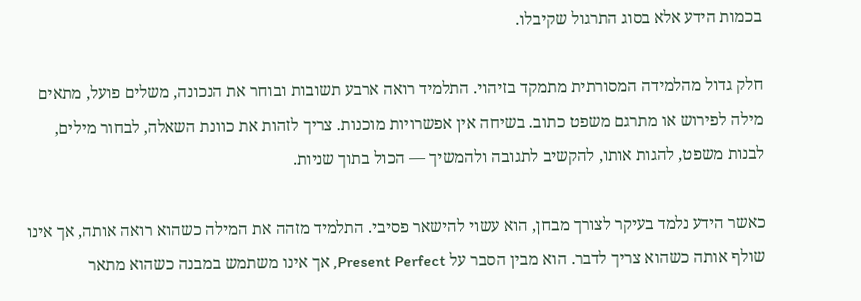בכמות הידע אלא בסוג התרגול שקיבלו.

חלק גדול מהלמידה המסורתית מתמקד בזיהוי. התלמיד רואה ארבע תשובות ובוחר את הנכונה, משלים פועל, מתאים מילה לפירוש או מתרגם משפט כתוב. בשיחה אין אפשרויות מוכנות. צריך לזהות את כוונת השאלה, לבחור מילים, לבנות משפט, להגות אותו, להקשיב לתגובה ולהמשיך — הכול בתוך שניות.

כאשר הידע נלמד בעיקר לצורך מבחן, הוא עשוי להישאר פסיבי. התלמיד מזהה את המילה כשהוא רואה אותה, אך אינו שולף אותה כשהוא צריך לדבר. הוא מבין הסבר על Present Perfect, אך אינו משתמש במבנה כשהוא מתאר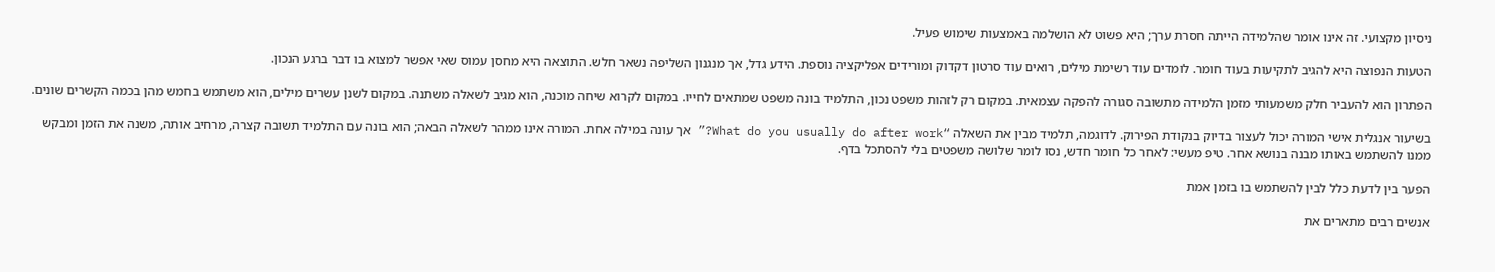ניסיון מקצועי. זה אינו אומר שהלמידה הייתה חסרת ערך; היא פשוט לא הושלמה באמצעות שימוש פעיל.

הטעות הנפוצה היא להגיב לתקיעות בעוד חומר. לומדים עוד רשימת מילים, רואים עוד סרטון דקדוק ומורידים אפליקציה נוספת. הידע גדל, אך מנגנון השליפה נשאר חלש. התוצאה היא מחסן עמוס שאי אפשר למצוא בו דבר ברגע הנכון.

הפתרון הוא להעביר חלק משמעותי מזמן הלמידה מתשובה סגורה להפקה עצמאית. במקום רק לזהות משפט נכון, התלמיד בונה משפט שמתאים לחייו. במקום לקרוא שיחה מוכנה, הוא מגיב לשאלה משתנה. במקום לשנן עשרים מילים, הוא משתמש בחמש מהן בכמה הקשרים שונים.

בשיעור אנגלית אישי המורה יכול לעצור בדיוק בנקודת הפירוק. לדוגמה, תלמיד מבין את השאלה “What do you usually do after work?” אך עונה במילה אחת. המורה אינו ממהר לשאלה הבאה; הוא בונה עם התלמיד תשובה קצרה, מרחיב אותה, משנה את הזמן ומבקש ממנו להשתמש באותו מבנה בנושא אחר. טיפ מעשי: לאחר כל חומר חדש, נסו לומר שלושה משפטים בלי להסתכל בדף.

הפער בין לדעת כלל לבין להשתמש בו בזמן אמת

אנשים רבים מתארים את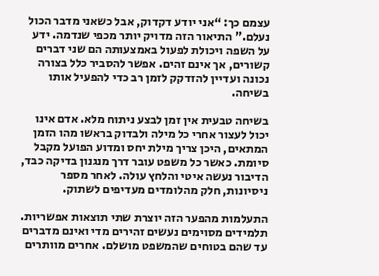עצמם כך: “אני יודע דקדוק, אבל כשאני מדבר הכול נעלם.” התיאור הזה מדויק יותר מכפי שנדמה. ידע על השפה ויכולת לפעול באמצעותה הם שני דברים קשורים, אך אינם זהים. אפשר להסביר כלל בצורה נכונה ועדיין להזדקק לזמן רב כדי להפעיל אותו בשיחה.

בשיחה טבעית אין זמן לבצע ניתוח מלא. אדם אינו יכול לעצור אחרי כל מילה ולבדוק בראשו מהו הזמן המתאים, היכן צריך מילת יחס ומדוע הפועל מקבל סיומת. כאשר כל משפט עובר דרך מנגנון בדיקה כבד, הדיבור נעשה איטי והלחץ עולה. לאחר מספר ניסיונות, חלק מהלומדים מעדיפים לשתוק.

התעלמות מהפער הזה יוצרת שתי תוצאות אפשריות. תלמידים מסוימים נעשים זהירים מדי ואינם מדברים עד שהם בטוחים שהמשפט מושלם. אחרים מוותרים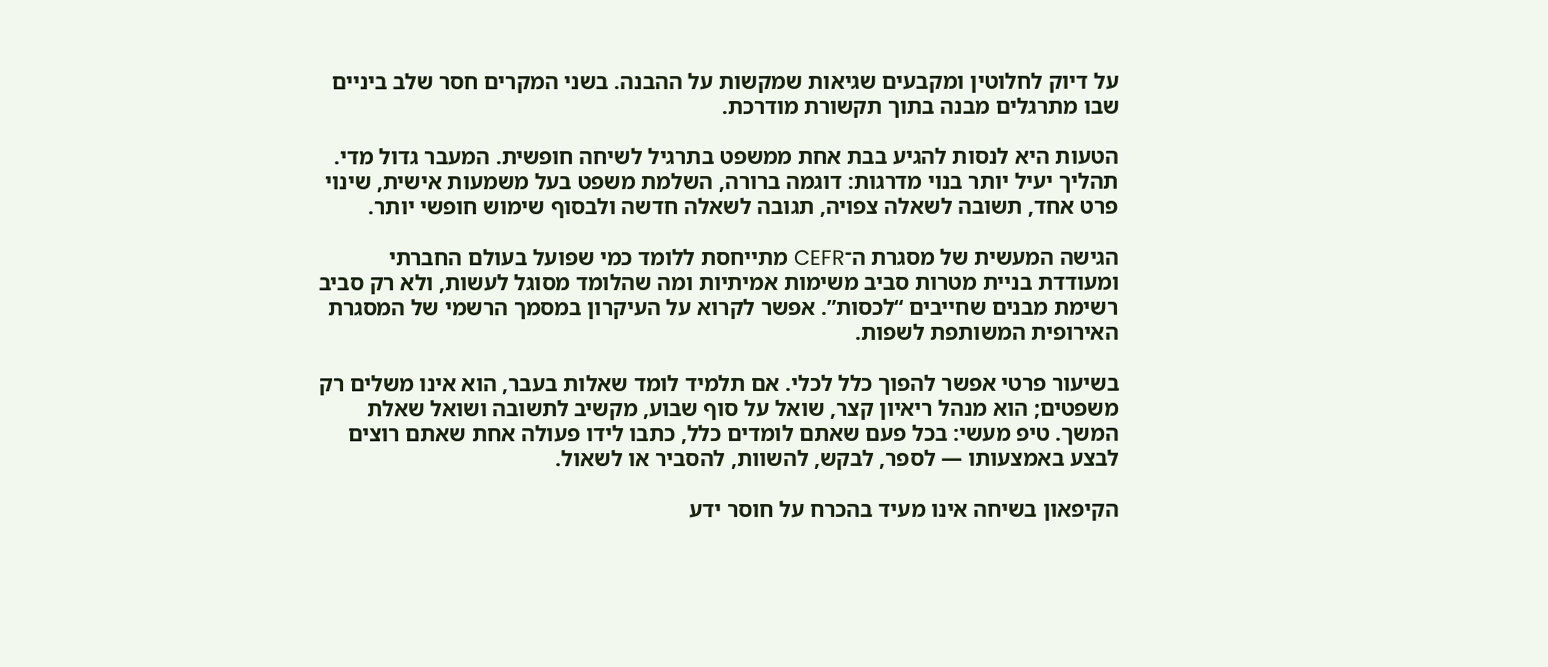על דיוק לחלוטין ומקבעים שגיאות שמקשות על ההבנה. בשני המקרים חסר שלב ביניים שבו מתרגלים מבנה בתוך תקשורת מודרכת.

הטעות היא לנסות להגיע בבת אחת ממשפט בתרגיל לשיחה חופשית. המעבר גדול מדי. תהליך יעיל יותר בנוי מדרגות: דוגמה ברורה, השלמת משפט בעל משמעות אישית, שינוי פרט אחד, תשובה לשאלה צפויה, תגובה לשאלה חדשה ולבסוף שימוש חופשי יותר.

הגישה המעשית של מסגרת ה־CEFR מתייחסת ללומד כמי שפועל בעולם החברתי ומעודדת בניית מטרות סביב משימות אמיתיות ומה שהלומד מסוגל לעשות, ולא רק סביב רשימת מבנים שחייבים “לכסות”. אפשר לקרוא על העיקרון במסמך הרשמי של המסגרת האירופית המשותפת לשפות.

בשיעור פרטי אפשר להפוך כלל לכלי. אם תלמיד לומד שאלות בעבר, הוא אינו משלים רק משפטים; הוא מנהל ריאיון קצר, שואל על סוף שבוע, מקשיב לתשובה ושואל שאלת המשך. טיפ מעשי: בכל פעם שאתם לומדים כלל, כתבו לידו פעולה אחת שאתם רוצים לבצע באמצעותו — לספר, לבקש, להשוות, להסביר או לשאול.

הקיפאון בשיחה אינו מעיד בהכרח על חוסר ידע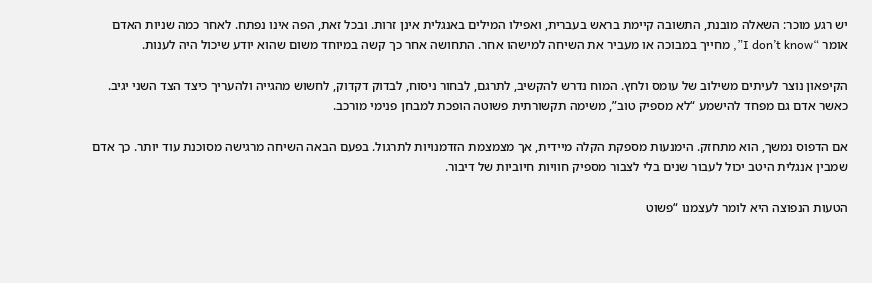יש רגע מוכר: השאלה מובנת, התשובה קיימת בראש בעברית, ואפילו המילים באנגלית אינן זרות. ובכל זאת, הפה אינו נפתח. לאחר כמה שניות האדם אומר “I don’t know”, מחייך במבוכה או מעביר את השיחה למישהו אחר. התחושה אחר כך קשה במיוחד משום שהוא יודע שיכול היה לענות.

הקיפאון נוצר לעיתים משילוב של עומס ולחץ. המוח נדרש להקשיב, לתרגם, לבחור ניסוח, לבדוק דקדוק, לחשוש מהגייה ולהעריך כיצד הצד השני יגיב. כאשר אדם גם מפחד להישמע “לא מספיק טוב”, משימה תקשורתית פשוטה הופכת למבחן פנימי מורכב.

אם הדפוס נמשך, הוא מתחזק. הימנעות מספקת הקלה מיידית, אך מצמצמת הזדמנויות לתרגול. בפעם הבאה השיחה מרגישה מסוכנת עוד יותר. כך אדם שמבין אנגלית היטב יכול לעבור שנים בלי לצבור מספיק חוויות חיוביות של דיבור.

הטעות הנפוצה היא לומר לעצמנו “פשוט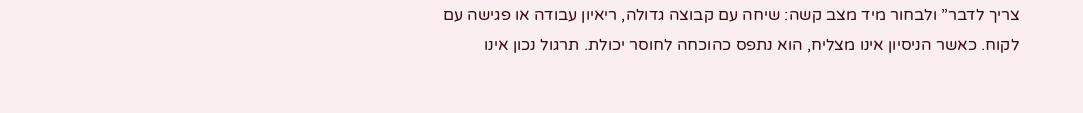צריך לדבר” ולבחור מיד מצב קשה: שיחה עם קבוצה גדולה, ריאיון עבודה או פגישה עם לקוח. כאשר הניסיון אינו מצליח, הוא נתפס כהוכחה לחוסר יכולת. תרגול נכון אינו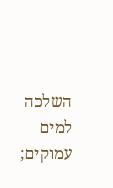השלכה למים עמוקים;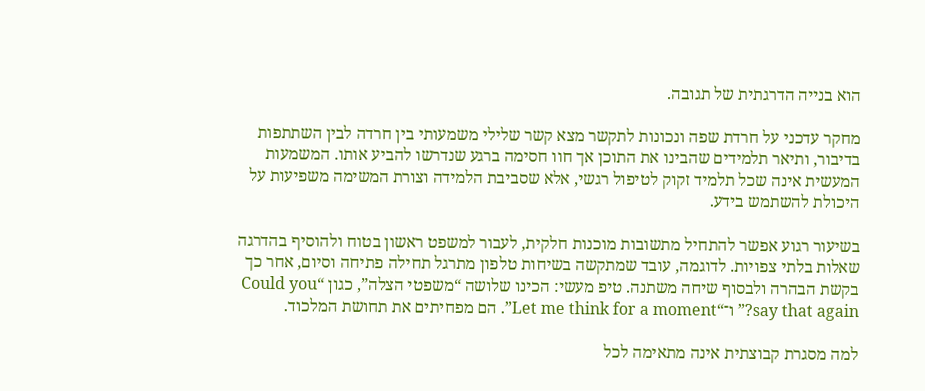הוא בנייה הדרגתית של תגובה.

מחקר עדכני על חרדת שפה ונכונות לתקשר מצא קשר שלילי משמעותי בין חרדה לבין השתתפות בדיבור, ותיאר תלמידים שהבינו את התוכן אך חוו חסימה ברגע שנדרשו להביע אותו. המשמעות המעשית אינה שכל תלמיד זקוק לטיפול רגשי, אלא שסביבת הלמידה וצורת המשימה משפיעות על היכולת להשתמש בידע.

בשיעור רגוע אפשר להתחיל מתשובות מוכנות חלקית, לעבור למשפט ראשון בטוח ולהוסיף בהדרגה שאלות בלתי צפויות. לדוגמה, עובד שמתקשה בשיחות טלפון מתרגל תחילה פתיחה וסיום, אחר כך בקשת הבהרה ולבסוף שיחה משתנה. טיפ מעשי: הכינו שלושה “משפטי הצלה”, כגון “Could you say that again?” ו־“Let me think for a moment”. הם מפחיתים את תחושת המלכוד.

למה מסגרת קבוצתית אינה מתאימה לכל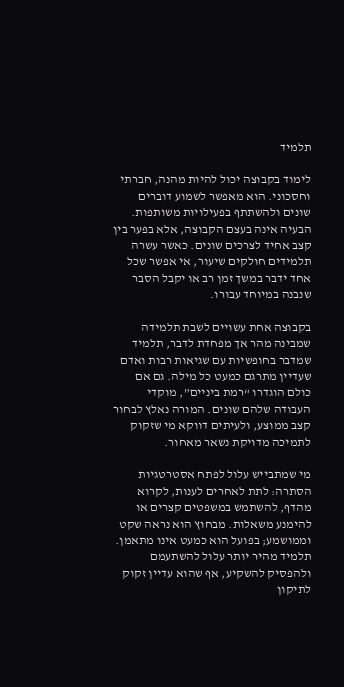תלמיד

לימוד בקבוצה יכול להיות מהנה, חברתי וחסכוני. הוא מאפשר לשמוע דוברים שונים ולהשתתף בפעילויות משותפות. הבעיה אינה בעצם הקבוצה, אלא בפער בין קצב אחיד לצרכים שונים. כאשר עשרה תלמידים חולקים שיעור, אי אפשר שכל אחד ידבר במשך זמן רב או יקבל הסבר שנבנה במיוחד עבורו.

בקבוצה אחת עשויים לשבת תלמידה שמבינה מהר אך מפחדת לדבר, תלמיד שמדבר בחופשיות עם שגיאות רבות ואדם שעדיין מתרגם כמעט כל מילה. גם אם כולם הוגדרו “רמת ביניים”, מוקדי העבודה שלהם שונים. המורה נאלץ לבחור קצב ממוצע, ולעיתים דווקא מי שזקוק לתמיכה מדויקת נשאר מאחור.

מי שמתבייש עלול לפתח אסטרטגיות הסתרה: לתת לאחרים לענות, לקרוא מהדף, להשתמש במשפטים קצרים או להימנע משאלות. מבחוץ הוא נראה שקט וממושמע; בפועל הוא כמעט אינו מתאמן. תלמיד מהיר יותר עלול להשתעמם ולהפסיק להשקיע, אף שהוא עדיין זקוק לתיקון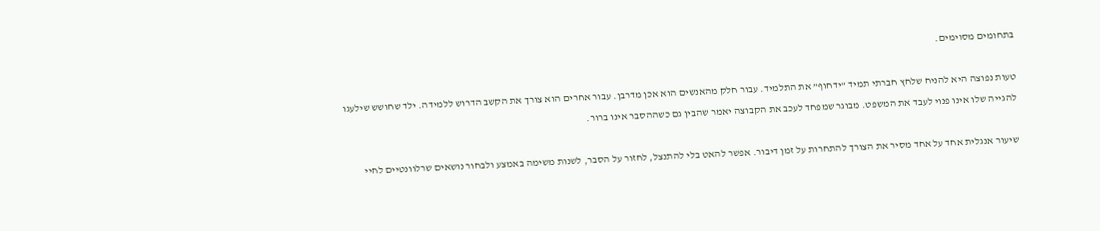בתחומים מסוימים.

טעות נפוצה היא להניח שלחץ חברתי תמיד “ידחוף” את התלמיד. עבור חלק מהאנשים הוא אכן מדרבן. עבור אחרים הוא צורך את הקשב הדרוש ללמידה. ילד שחושש שילעגו להגייה שלו אינו פנוי לעבד את המשפט. מבוגר שמפחד לעכב את הקבוצה יאמר שהבין גם כשההסבר אינו ברור.

שיעור אנגלית אחד על אחד מסיר את הצורך להתחרות על זמן דיבור. אפשר להאט בלי להתנצל, לחזור על הסבר, לשנות משימה באמצע ולבחור נושאים שרלוונטיים לחיי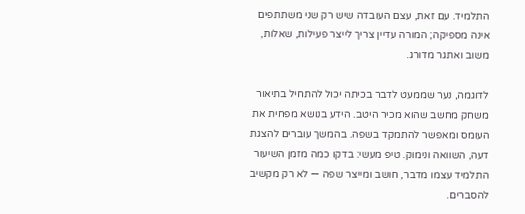התלמיד. עם זאת, עצם העובדה שיש רק שני משתתפים אינה מספיקה; המורה עדיין צריך לייצר פעילות, שאלות, משוב ואתגר מדורג.

לדוגמה, נער שממעט לדבר בכיתה יכול להתחיל בתיאור משחק מחשב שהוא מכיר היטב. הידע בנושא מפחית את העומס ומאפשר להתמקד בשפה. בהמשך עוברים להצגת דעה, השוואה ונימוק. טיפ מעשי: בדקו כמה מזמן השיעור התלמיד עצמו מדבר, חושב ומייצר שפה — לא רק מקשיב להסברים.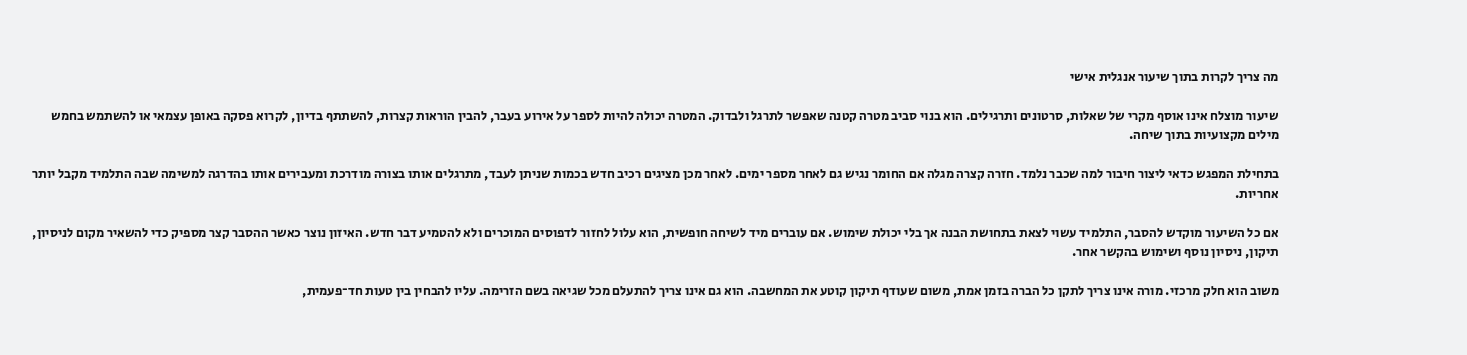מה צריך לקרות בתוך שיעור אנגלית אישי

שיעור מוצלח אינו אוסף מקרי של שאלות, סרטונים ותרגילים. הוא בנוי סביב מטרה קטנה שאפשר לתרגל ולבדוק. המטרה יכולה להיות לספר על אירוע בעבר, להבין הוראות קצרות, להשתתף בדיון, לקרוא פסקה באופן עצמאי או להשתמש בחמש מילים מקצועיות בתוך שיחה.

בתחילת המפגש כדאי ליצור חיבור למה שכבר נלמד. חזרה קצרה מגלה אם החומר נגיש גם לאחר מספר ימים. לאחר מכן מציגים רכיב חדש בכמות שניתן לעבד, מתרגלים אותו בצורה מודרכת ומעבירים אותו בהדרגה למשימה שבה התלמיד מקבל יותר אחריות.

אם כל השיעור מוקדש להסבר, התלמיד עשוי לצאת בתחושת הבנה אך בלי יכולת שימוש. אם עוברים מיד לשיחה חופשית, הוא עלול לחזור לדפוסים המוכרים ולא להטמיע דבר חדש. האיזון נוצר כאשר ההסבר קצר מספיק כדי להשאיר מקום לניסיון, תיקון, ניסיון נוסף ושימוש בהקשר אחר.

משוב הוא חלק מרכזי. מורה אינו צריך לתקן כל הברה בזמן אמת, משום שעודף תיקון קוטע את המחשבה. הוא גם אינו צריך להתעלם מכל שגיאה בשם הזרימה. עליו להבחין בין טעות חד־פעמית,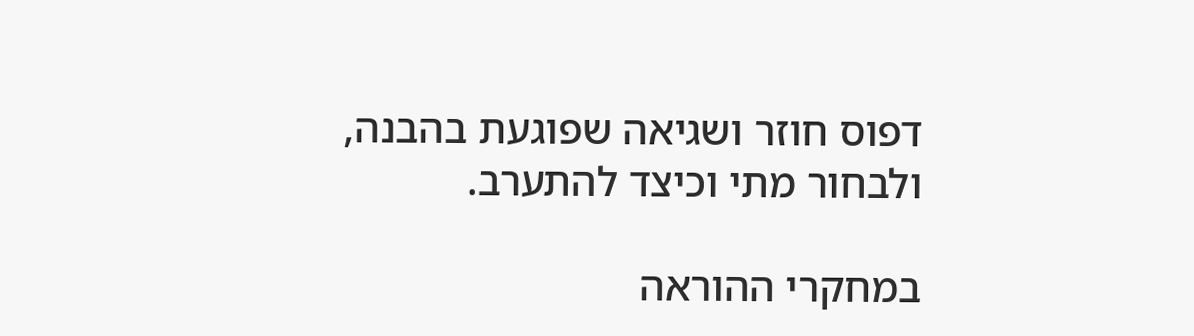דפוס חוזר ושגיאה שפוגעת בהבנה, ולבחור מתי וכיצד להתערב.

במחקרי ההוראה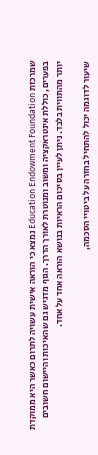שמרכזת Education Endowment Foundation נמצא כי הוראה אישית עשויה לתרום כאשר היא ממוקדת בפערים, כוללת אינטראקציה ומשוב ומנוטרת לאורך הדרך. הגוף מדגיש גם שהאיכות והיישום חשובים יותר מהתווית בלבד. ניתן לעיין בסיכום הראיות בנושא הוראה אחד על אחד.

שיעור לדוגמה יכול להתחיל בחזרה על ביטויי הסכמה,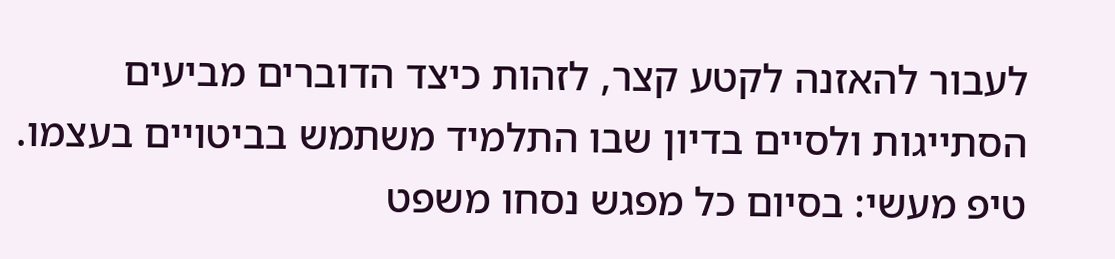לעבור להאזנה לקטע קצר, לזהות כיצד הדוברים מביעים הסתייגות ולסיים בדיון שבו התלמיד משתמש בביטויים בעצמו. טיפ מעשי: בסיום כל מפגש נסחו משפט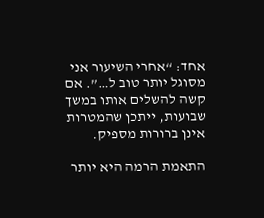אחד: “אחרי השיעור אני מסוגל יותר טוב ל…”. אם קשה להשלים אותו במשך שבועות, ייתכן שהמטרות אינן ברורות מספיק.

התאמת הרמה היא יותר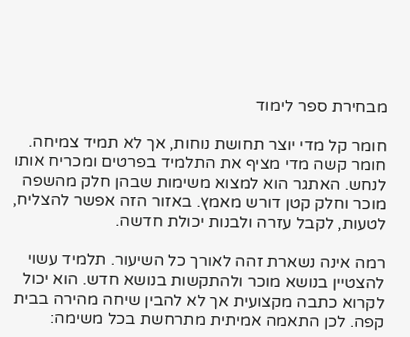מבחירת ספר לימוד

חומר קל מדי יוצר תחושת נוחות, אך לא תמיד צמיחה. חומר קשה מדי מציף את התלמיד בפרטים ומכריח אותו לנחש. האתגר הוא למצוא משימות שבהן חלק מהשפה מוכר וחלק קטן דורש מאמץ. באזור הזה אפשר להצליח, לטעות, לקבל עזרה ולבנות יכולת חדשה.

רמה אינה נשארת זהה לאורך כל השיעור. תלמיד עשוי להצטיין בנושא מוכר ולהתקשות בנושא חדש. הוא יכול לקרוא כתבה מקצועית אך לא להבין שיחה מהירה בבית קפה. לכן התאמה אמיתית מתרחשת בכל משימה: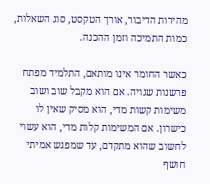מהירות הדיבור, אורך הטקסט, סוג השאלות, כמות התמיכה וזמן ההכנה.

כאשר החומר אינו מותאם, התלמיד מפתח פרשנות שגויה. אם הוא מקבל שוב ושוב משימות קשות מדי, הוא מסיק שאין לו כישרון. אם המשימות קלות מדי, הוא עשוי לחשוב שהוא מתקדם, עד שמפגש אמיתי חושף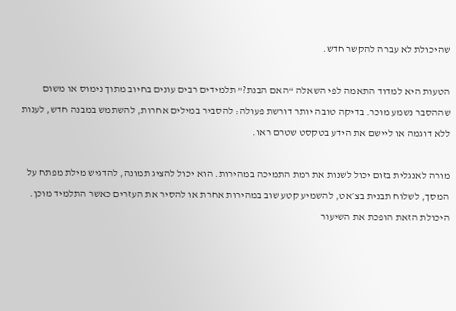שהיכולת לא עברה להקשר חדש.

הטעות היא למדוד התאמה לפי השאלה “האם הבנת?” תלמידים רבים עונים בחיוב מתוך נימוס או משום שההסבר נשמע מוכר. בדיקה טובה יותר דורשת פעולה: להסביר במילים אחרות, להשתמש במבנה חדש, לענות ללא דוגמה או ליישם את הידע בטקסט שטרם ראו.

מורה לאנגלית בזום יכול לשנות את רמת התמיכה במהירות. הוא יכול להציג תמונה, להדגיש מילת מפתח על המסך, לשלוח תבנית בצ׳אט, להשמיע קטע שוב במהירות אחרת או להסיר את העזרים כאשר התלמיד מוכן. היכולת הזאת הופכת את השיעור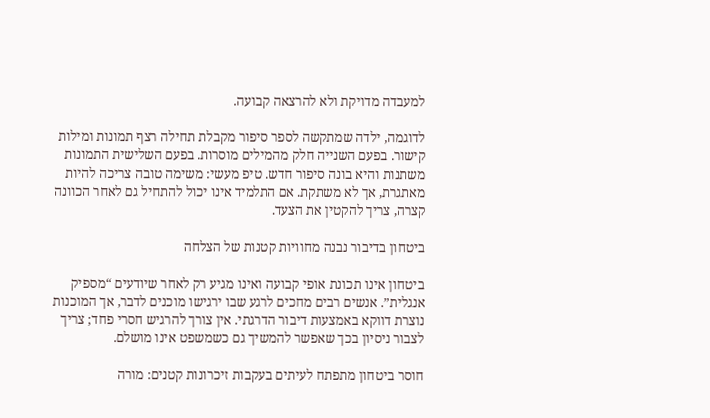למעבדה מדויקת ולא להרצאה קבועה.

לדוגמה, ילדה שמתקשה לספר סיפור מקבלת תחילה רצף תמונות ומילות קישור. בפעם השנייה חלק מהמילים מוסרות. בפעם השלישית התמונות משתנות והיא בונה סיפור חדש. טיפ מעשי: משימה טובה צריכה להיות מאתגרת, אך לא משתקת. אם התלמיד אינו יכול להתחיל גם לאחר הכוונה קצרה, צריך להקטין את הצעד.

ביטחון בדיבור נבנה מחוויות קטנות של הצלחה

ביטחון אינו תכונת אופי קבועה ואינו מגיע רק לאחר שיודעים “מספיק אנגלית”. אנשים רבים מחכים לרגע שבו ירגישו מוכנים לדבר, אך המוכנות נוצרת דווקא באמצעות דיבור הדרגתי. אין צורך להרגיש חסרי פחד; צריך לצבור ניסיון בכך שאפשר להמשיך גם כשמשפט אינו מושלם.

חוסר ביטחון מתפתח לעיתים בעקבות זיכרונות קטנים: מורה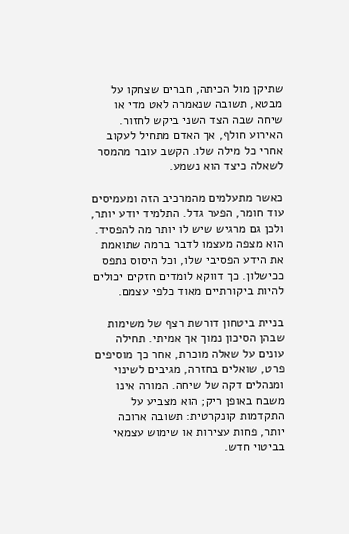שתיקן מול הכיתה, חברים שצחקו על מבטא, תשובה שנאמרה לאט מדי או שיחה שבה הצד השני ביקש לחזור. האירוע חולף, אך האדם מתחיל לעקוב אחרי כל מילה שלו. הקשב עובר מהמסר לשאלה כיצד הוא נשמע.

כאשר מתעלמים מהמרכיב הזה ומעמיסים עוד חומר, הפער גדל. התלמיד יודע יותר, ולכן גם מרגיש שיש לו יותר מה להפסיד. הוא מצפה מעצמו לדבר ברמה שתואמת את הידע הפסיבי שלו, וכל היסוס נתפס ככישלון. כך דווקא לומדים חזקים יכולים להיות ביקורתיים מאוד כלפי עצמם.

בניית ביטחון דורשת רצף של משימות שבהן הסיכון נמוך אך אמיתי. תחילה עונים על שאלה מוכרת, אחר כך מוסיפים פרט, שואלים בחזרה, מגיבים לשינוי ומנהלים דקה של שיחה. המורה אינו משבח באופן ריק; הוא מצביע על התקדמות קונקרטית: תשובה ארוכה יותר, פחות עצירות או שימוש עצמאי בביטוי חדש.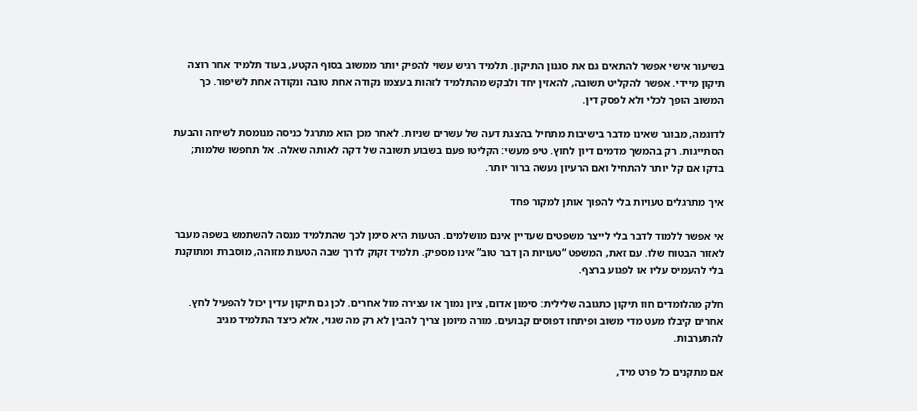בשיעור אישי אפשר להתאים גם את סגנון התיקון. תלמיד רגיש עשוי להפיק יותר ממשוב בסוף הקטע, בעוד תלמיד אחר רוצה תיקון מיידי. אפשר להקליט תשובה, להאזין יחד ולבקש מהתלמיד לזהות בעצמו נקודה אחת טובה ונקודה אחת לשיפור. כך המשוב הופך לכלי ולא לפסק דין.

לדוגמה, מבוגר שאינו מדבר בישיבות מתחיל בהצגת דעה של עשרים שניות. לאחר מכן הוא מתרגל כניסה מנומסת לשיחה והבעת הסתייגות. רק בהמשך מדמים דיון לחוץ. טיפ מעשי: הקליטו פעם בשבוע תשובה של דקה לאותה שאלה. אל תחפשו שלמות; בדקו אם קל יותר להתחיל ואם הרעיון נעשה ברור יותר.

איך מתרגלים טעויות בלי להפוך אותן למקור פחד

אי אפשר ללמוד לדבר בלי לייצר משפטים שעדיין אינם מושלמים. הטעות היא סימן לכך שהתלמיד מנסה להשתמש בשפה מעבר לאזור הבטוח שלו. עם זאת, המשפט “טעויות הן דבר טוב” אינו מספיק. תלמיד זקוק לדרך שבה הטעות מזוהה, מוסברת ומתוקנת בלי להעמיס עליו או לפגוע ברצף.

חלק מהלומדים חוו תיקון כתגובה שלילית: סימון אדום, ציון נמוך או עצירה מול אחרים. לכן גם תיקון עדין יכול להפעיל לחץ. אחרים קיבלו מעט מדי משוב ופיתחו דפוסים קבועים. מורה מיומן צריך להבין לא רק מה שגוי, אלא כיצד התלמיד מגיב להתערבות.

אם מתקנים כל פרט מיד,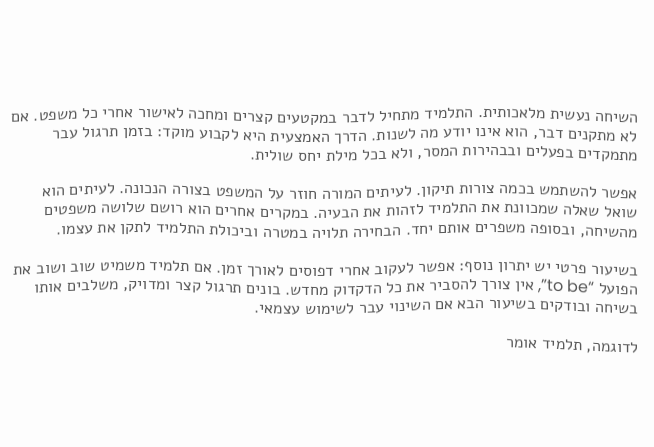השיחה נעשית מלאכותית. התלמיד מתחיל לדבר במקטעים קצרים ומחכה לאישור אחרי כל משפט. אם לא מתקנים דבר, הוא אינו יודע מה לשנות. הדרך האמצעית היא לקבוע מוקד: בזמן תרגול עבר מתמקדים בפעלים ובבהירות המסר, ולא בכל מילת יחס שולית.

אפשר להשתמש בכמה צורות תיקון. לעיתים המורה חוזר על המשפט בצורה הנכונה. לעיתים הוא שואל שאלה שמכוונת את התלמיד לזהות את הבעיה. במקרים אחרים הוא רושם שלושה משפטים מהשיחה, ובסופה משפרים אותם יחד. הבחירה תלויה במטרה וביכולת התלמיד לתקן את עצמו.

בשיעור פרטי יש יתרון נוסף: אפשר לעקוב אחרי דפוסים לאורך זמן. אם תלמיד משמיט שוב ושוב את הפועל “to be”, אין צורך להסביר את כל הדקדוק מחדש. בונים תרגול קצר ומדויק, משלבים אותו בשיחה ובודקים בשיעור הבא אם השינוי עבר לשימוש עצמאי.

לדוגמה, תלמיד אומר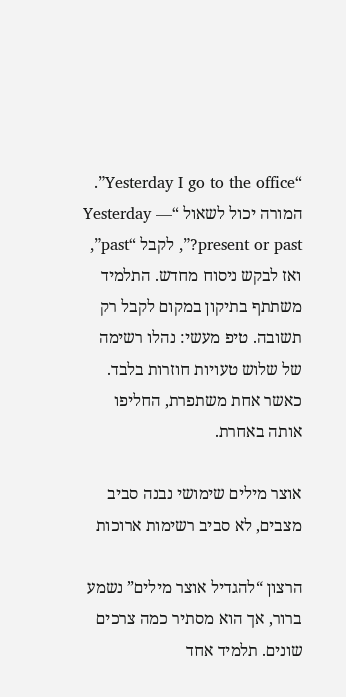“Yesterday I go to the office”. המורה יכול לשאול “Yesterday — present or past?”, לקבל “past”, ואז לבקש ניסוח מחדש. התלמיד משתתף בתיקון במקום לקבל רק תשובה. טיפ מעשי: נהלו רשימה של שלוש טעויות חוזרות בלבד. כאשר אחת משתפרת, החליפו אותה באחרת.

אוצר מילים שימושי נבנה סביב מצבים, לא סביב רשימות ארוכות

הרצון “להגדיל אוצר מילים” נשמע ברור, אך הוא מסתיר כמה צרכים שונים. תלמיד אחד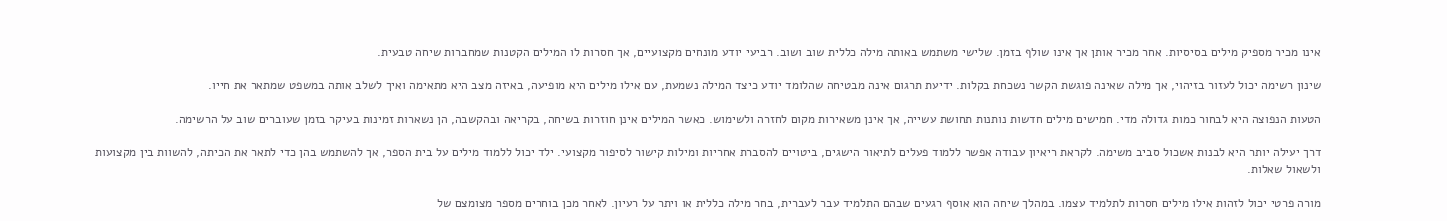אינו מכיר מספיק מילים בסיסיות. אחר מכיר אותן אך אינו שולף בזמן. שלישי משתמש באותה מילה כללית שוב ושוב. רביעי יודע מונחים מקצועיים, אך חסרות לו המילים הקטנות שמחברות שיחה טבעית.

שינון רשימה יכול לעזור בזיהוי, אך מילה שאינה פוגשת הקשר נשכחת בקלות. ידיעת תרגום אינה מבטיחה שהלומד יודע כיצד המילה נשמעת, עם אילו מילים היא מופיעה, באיזה מצב היא מתאימה ואיך לשלב אותה במשפט שמתאר את חייו.

הטעות הנפוצה היא לבחור כמות גדולה מדי. חמישים מילים חדשות נותנות תחושת עשייה, אך אינן משאירות מקום לחזרה ולשימוש. כאשר המילים אינן חוזרות בשיחה, בקריאה ובהקשבה, הן נשארות זמינות בעיקר בזמן שעוברים שוב על הרשימה.

דרך יעילה יותר היא לבנות אשכול סביב משימה. לקראת ריאיון עבודה אפשר ללמוד פעלים לתיאור הישגים, ביטויים להסברת אחריות ומילות קישור לסיפור מקצועי. ילד יכול ללמוד מילים על בית הספר, אך להשתמש בהן כדי לתאר את הכיתה, להשוות בין מקצועות ולשאול שאלות.

מורה פרטי יכול לזהות אילו מילים חסרות לתלמיד עצמו. במהלך שיחה הוא אוסף רגעים שבהם התלמיד עבר לעברית, בחר מילה כללית או ויתר על רעיון. לאחר מכן בוחרים מספר מצומצם של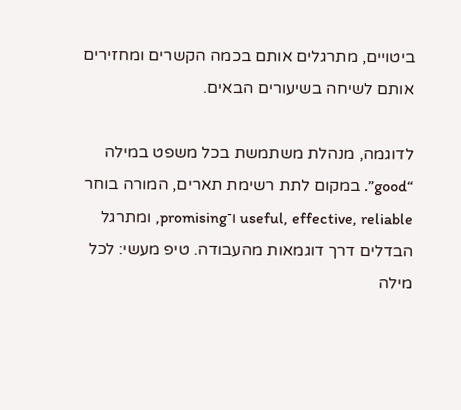ביטויים, מתרגלים אותם בכמה הקשרים ומחזירים אותם לשיחה בשיעורים הבאים.

לדוגמה, מנהלת משתמשת בכל משפט במילה “good”. במקום לתת רשימת תארים, המורה בוחר useful, effective, reliable ו־promising, ומתרגל הבדלים דרך דוגמאות מהעבודה. טיפ מעשי: לכל מילה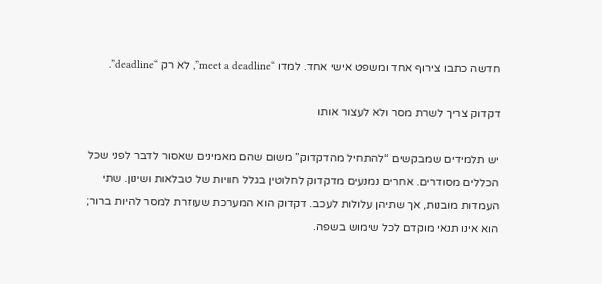חדשה כתבו צירוף אחד ומשפט אישי אחד. למדו “meet a deadline”, לא רק “deadline”.

דקדוק צריך לשרת מסר ולא לעצור אותו

יש תלמידים שמבקשים “להתחיל מהדקדוק” משום שהם מאמינים שאסור לדבר לפני שכל הכללים מסודרים. אחרים נמנעים מדקדוק לחלוטין בגלל חוויות של טבלאות ושינון. שתי העמדות מובנות, אך שתיהן עלולות לעכב. דקדוק הוא המערכת שעוזרת למסר להיות ברור; הוא אינו תנאי מוקדם לכל שימוש בשפה.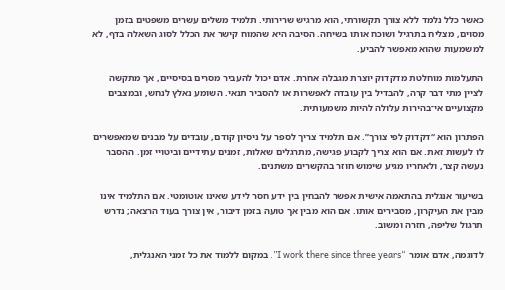כאשר כלל נלמד ללא צורך תקשורתי, הוא מרגיש שרירותי. תלמיד משלים עשרים משפטים בזמן מסוים, מצליח בתרגיל ושוכח אותו בשיחה. הסיבה היא שהמוח קישר את הכלל לסוג השאלה בדף, לא למשמעות שהוא מאפשר להביע.

התעלמות מוחלטת מדקדוק יוצרת מגבלה אחרת. אדם יכול להעביר מסרים בסיסיים, אך מתקשה לציין מתי דבר קרה, להבדיל בין עובדה לאפשרות או להסביר תנאי. השומע נאלץ לנחש, ובמצבים מקצועיים אי־בהירות עלולה להיות משמעותית.

הפתרון הוא “דקדוק לפי צורך”. אם תלמיד צריך לספר על ניסיון קודם, עובדים על מבנים שמאפשרים לו לעשות זאת. אם הוא צריך לקבוע פגישה, מתרגלים שאלות, זמנים עתידיים וביטויי זמן. ההסבר נעשה קצר, ולאחריו מגיע שימוש חוזר בהקשרים משתנים.

בשיעור אנגלית בהתאמה אישית אפשר להבחין בין ידע חסר לידע שאינו אוטומטי. אם התלמיד אינו מבין את העיקרון, מסבירים אותו. אם הוא מבין אך טועה בזמן דיבור, אין צורך בעוד הרצאה; נדרש תרגול שליפה, חזרה ומשוב.

לדוגמה, אדם אומר “I work there since three years”. במקום ללמוד את כל זמני האנגלית,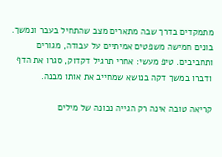מתמקדים בדרך שבה מתארים מצב שהתחיל בעבר ונמשך. בונים חמישה משפטים אמיתיים על עבודה, מגורים ותחביבים. טיפ מעשי: אחרי תרגיל דקדוק, סגרו את הדף ודברו במשך דקה בנושא שמחייב את אותו מבנה.

קריאה טובה אינה רק הגייה נכונה של מילים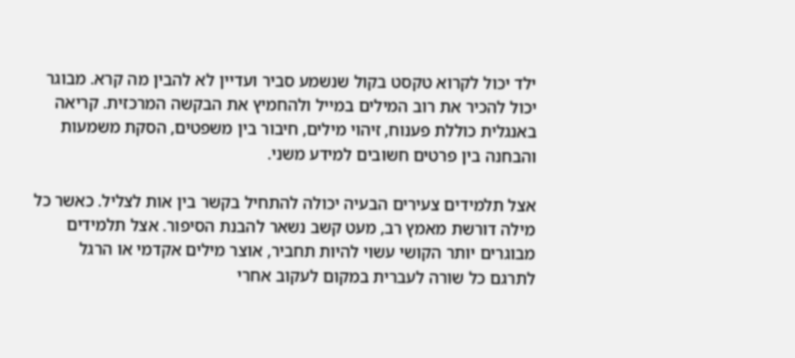ילד יכול לקרוא טקסט בקול שנשמע סביר ועדיין לא להבין מה קרא. מבוגר יכול להכיר את רוב המילים במייל ולהחמיץ את הבקשה המרכזית. קריאה באנגלית כוללת פענוח, זיהוי מילים, חיבור בין משפטים, הסקת משמעות והבחנה בין פרטים חשובים למידע משני.

אצל תלמידים צעירים הבעיה יכולה להתחיל בקשר בין אות לצליל. כאשר כל מילה דורשת מאמץ רב, מעט קשב נשאר להבנת הסיפור. אצל תלמידים מבוגרים יותר הקושי עשוי להיות תחביר, אוצר מילים אקדמי או הרגל לתרגם כל שורה לעברית במקום לעקוב אחרי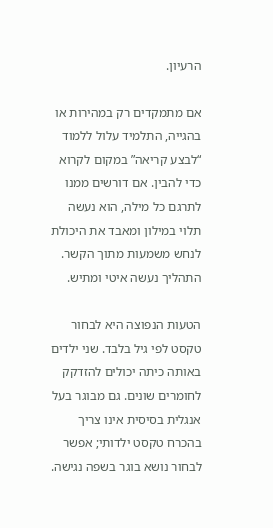הרעיון.

אם מתמקדים רק במהירות או בהגייה, התלמיד עלול ללמוד “לבצע קריאה” במקום לקרוא כדי להבין. אם דורשים ממנו לתרגם כל מילה, הוא נעשה תלוי במילון ומאבד את היכולת לנחש משמעות מתוך הקשר. התהליך נעשה איטי ומתיש.

הטעות הנפוצה היא לבחור טקסט לפי גיל בלבד. שני ילדים באותה כיתה יכולים להזדקק לחומרים שונים. גם מבוגר בעל אנגלית בסיסית אינו צריך בהכרח טקסט ילדותי; אפשר לבחור נושא בוגר בשפה נגישה.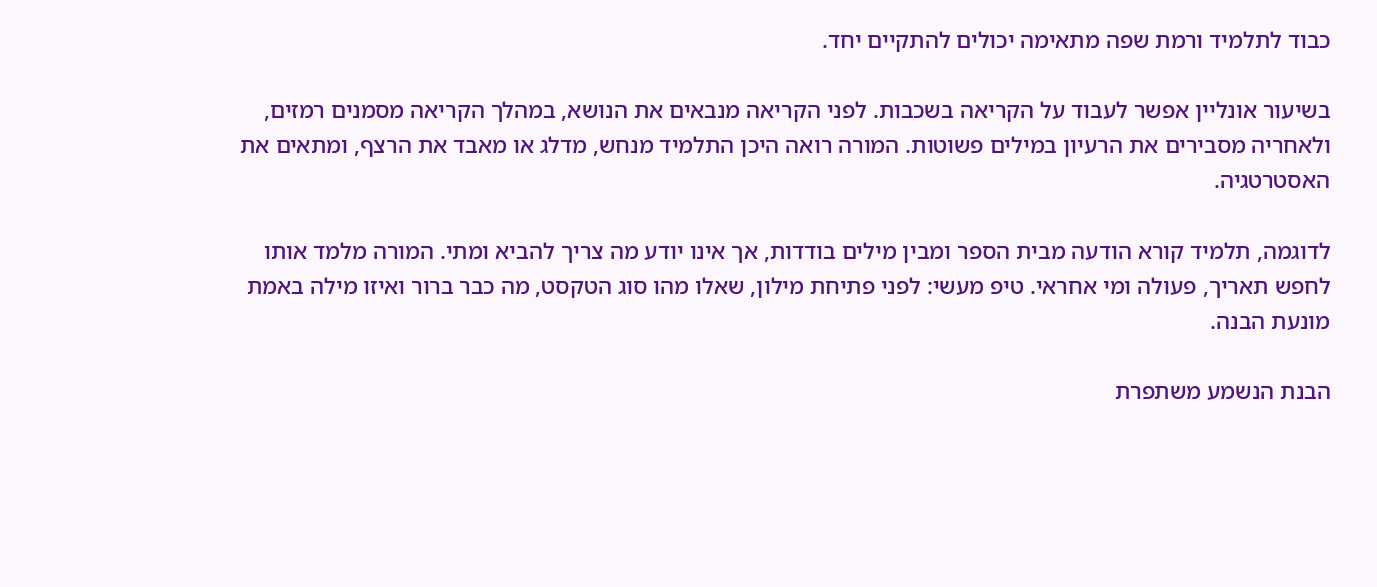כבוד לתלמיד ורמת שפה מתאימה יכולים להתקיים יחד.

בשיעור אונליין אפשר לעבוד על הקריאה בשכבות. לפני הקריאה מנבאים את הנושא, במהלך הקריאה מסמנים רמזים, ולאחריה מסבירים את הרעיון במילים פשוטות. המורה רואה היכן התלמיד מנחש, מדלג או מאבד את הרצף, ומתאים את האסטרטגיה.

לדוגמה, תלמיד קורא הודעה מבית הספר ומבין מילים בודדות, אך אינו יודע מה צריך להביא ומתי. המורה מלמד אותו לחפש תאריך, פעולה ומי אחראי. טיפ מעשי: לפני פתיחת מילון, שאלו מהו סוג הטקסט, מה כבר ברור ואיזו מילה באמת מונעת הבנה.

הבנת הנשמע משתפרת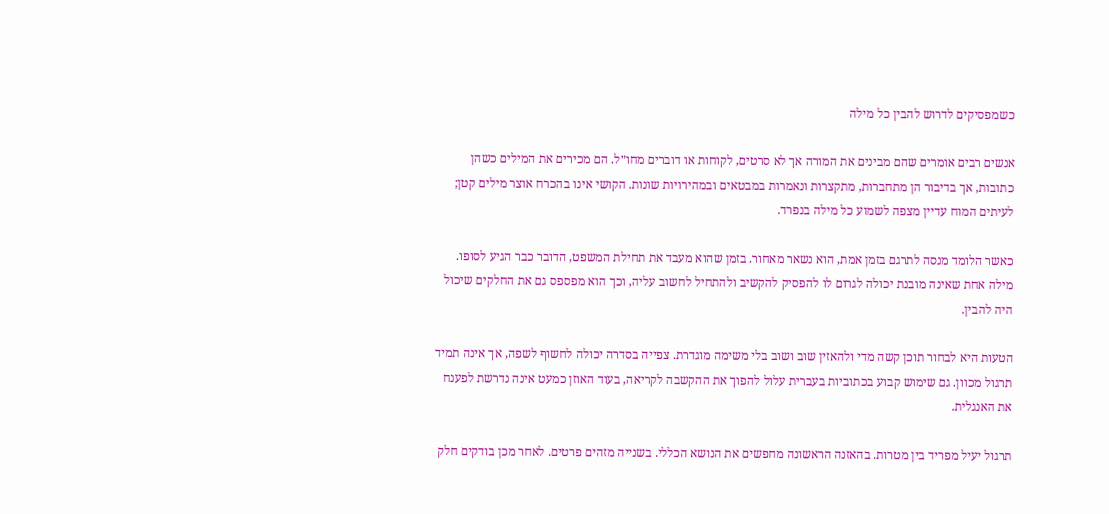כשמפסיקים לדרוש להבין כל מילה

אנשים רבים אומרים שהם מבינים את המורה אך לא סרטים, לקוחות או דוברים מחו״ל. הם מכירים את המילים כשהן כתובות, אך בדיבור הן מתחברות, מתקצרות ונאמרות במבטאים ובמהירויות שונות. הקושי אינו בהכרח אוצר מילים קטן; לעיתים המוח עדיין מצפה לשמוע כל מילה בנפרד.

כאשר הלומד מנסה לתרגם בזמן אמת, הוא נשאר מאחור. בזמן שהוא מעבד את תחילת המשפט, הדובר כבר הגיע לסופו. מילה אחת שאינה מובנת יכולה לגרום לו להפסיק להקשיב ולהתחיל לחשוב עליה, וכך הוא מפספס גם את החלקים שיכול היה להבין.

הטעות היא לבחור תוכן קשה מדי ולהאזין שוב ושוב בלי משימה מוגדרת. צפייה בסדרה יכולה לחשוף לשפה, אך אינה תמיד תרגול מכוון. גם שימוש קבוע בכתוביות בעברית עלול להפוך את ההקשבה לקריאה, בעוד האוזן כמעט אינה נדרשת לפענח את האנגלית.

תרגול יעיל מפריד בין מטרות. בהאזנה הראשונה מחפשים את הנושא הכללי. בשנייה מזהים פרטים. לאחר מכן בודקים חלק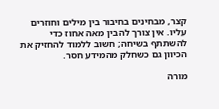קצר, מבחינים בחיבור בין מילים וחוזרים עליו. אין צורך להבין מאה אחוז כדי להשתתף בשיחה; חשוב ללמוד להחזיק את הכיוון גם כשחלק מהמידע חסר.

מורה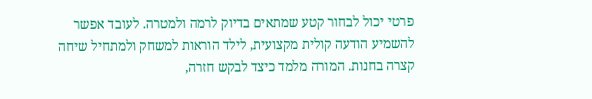פרטי יכול לבחור קטע שמתאים בדיוק לרמה ולמטרה. לעובד אפשר להשמיע הודעה קולית מקצועית, לילד הוראות למשחק ולמתחיל שיחה קצרה בחנות. המורה מלמד כיצד לבקש חזרה,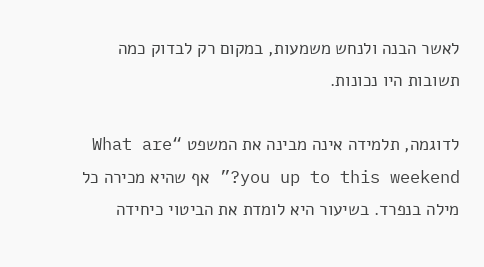לאשר הבנה ולנחש משמעות, במקום רק לבדוק כמה תשובות היו נכונות.

לדוגמה, תלמידה אינה מבינה את המשפט “What are you up to this weekend?” אף שהיא מכירה כל מילה בנפרד. בשיעור היא לומדת את הביטוי כיחידה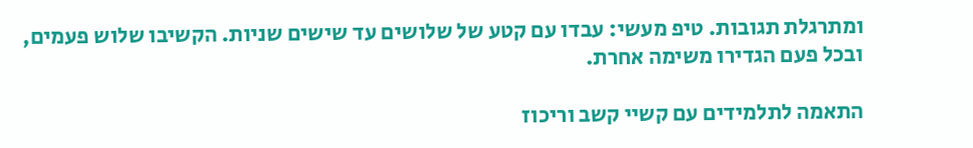ומתרגלת תגובות. טיפ מעשי: עבדו עם קטע של שלושים עד שישים שניות. הקשיבו שלוש פעמים, ובכל פעם הגדירו משימה אחרת.

התאמה לתלמידים עם קשיי קשב וריכוז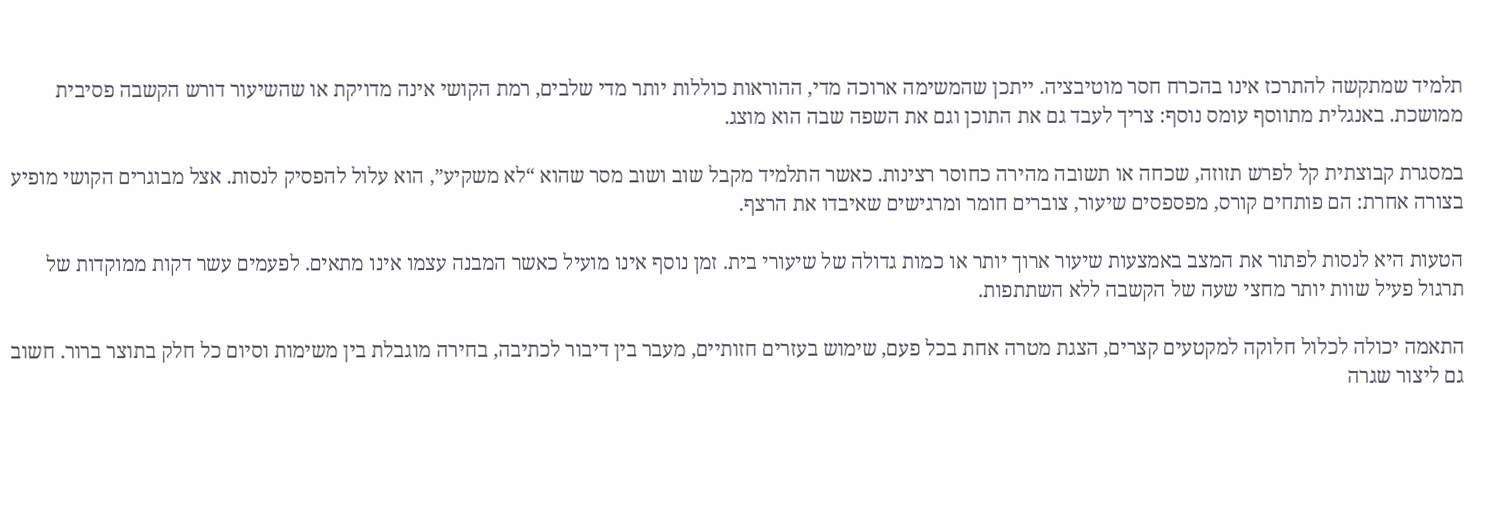תלמיד שמתקשה להתרכז אינו בהכרח חסר מוטיבציה. ייתכן שהמשימה ארוכה מדי, ההוראות כוללות יותר מדי שלבים, רמת הקושי אינה מדויקת או שהשיעור דורש הקשבה פסיבית ממושכת. באנגלית מתווסף עומס נוסף: צריך לעבד גם את התוכן וגם את השפה שבה הוא מוצג.

במסגרת קבוצתית קל לפרש תזוזה, שכחה או תשובה מהירה כחוסר רצינות. כאשר התלמיד מקבל שוב ושוב מסר שהוא “לא משקיע”, הוא עלול להפסיק לנסות. אצל מבוגרים הקושי מופיע בצורה אחרת: הם פותחים קורס, מפספסים שיעור, צוברים חומר ומרגישים שאיבדו את הרצף.

הטעות היא לנסות לפתור את המצב באמצעות שיעור ארוך יותר או כמות גדולה של שיעורי בית. זמן נוסף אינו מועיל כאשר המבנה עצמו אינו מתאים. לפעמים עשר דקות ממוקדות של תרגול פעיל שוות יותר מחצי שעה של הקשבה ללא השתתפות.

התאמה יכולה לכלול חלוקה למקטעים קצרים, הצגת מטרה אחת בכל פעם, שימוש בעזרים חזותיים, מעבר בין דיבור לכתיבה, בחירה מוגבלת בין משימות וסיום כל חלק בתוצר ברור. חשוב גם ליצור שגרה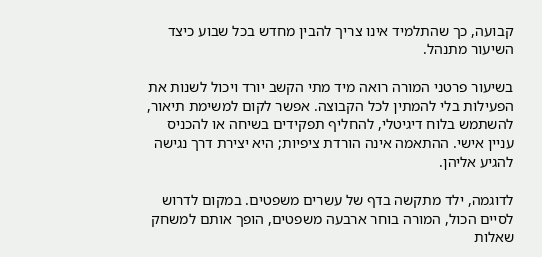קבועה, כך שהתלמיד אינו צריך להבין מחדש בכל שבוע כיצד השיעור מתנהל.

בשיעור פרטני המורה רואה מיד מתי הקשב יורד ויכול לשנות את הפעילות בלי להמתין לכל הקבוצה. אפשר לקום למשימת תיאור, להשתמש בלוח דיגיטלי, להחליף תפקידים בשיחה או להכניס עניין אישי. ההתאמה אינה הורדת ציפיות; היא יצירת דרך נגישה להגיע אליהן.

לדוגמה, ילד מתקשה בדף של עשרים משפטים. במקום לדרוש לסיים הכול, המורה בוחר ארבעה משפטים, הופך אותם למשחק שאלות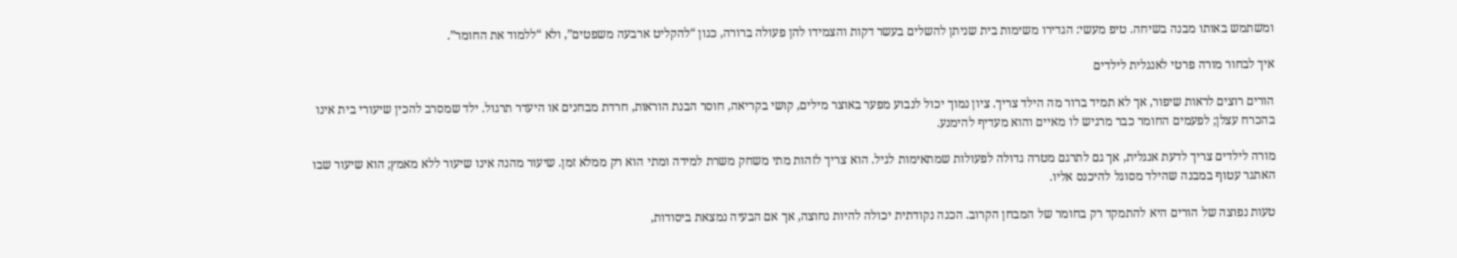ומשתמש באותו מבנה בשיחה. טיפ מעשי: הגדירו משימות בית שניתן להשלים בעשר דקות והצמידו להן פעולה ברורה, כגון “להקליט ארבעה משפטים”, ולא “ללמוד את החומר”.

איך לבחור מורה פרטי לאנגלית לילדים

הורים רוצים לראות שיפור, אך לא תמיד ברור מה הילד צריך. ציון נמוך יכול לנבוע מפער באוצר מילים, קושי בקריאה, חוסר הבנת הוראות, חרדת מבחנים או היעדר תרגול. ילד שמסרב להכין שיעורי בית אינו בהכרח עצלן; לפעמים החומר כבר מרגיש לו מאיים והוא מעדיף להימנע.

מורה לילדים צריך לדעת אנגלית, אך גם לתרגם מטרה גדולה לפעולות שמתאימות לגיל. הוא צריך לזהות מתי משחק משרת למידה ומתי הוא רק ממלא זמן. שיעור מהנה אינו שיעור ללא מאמץ; הוא שיעור שבו האתגר עטוף במבנה שהילד מסוגל להיכנס אליו.

טעות נפוצה של הורים היא להתמקד רק בחומר של המבחן הקרוב. הכנה נקודתית יכולה להיות נחוצה, אך אם הבעיה נמצאת ביסודות,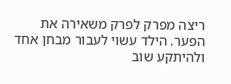ריצה מפרק לפרק משאירה את הפער. הילד עשוי לעבור מבחן אחד ולהיתקע שוב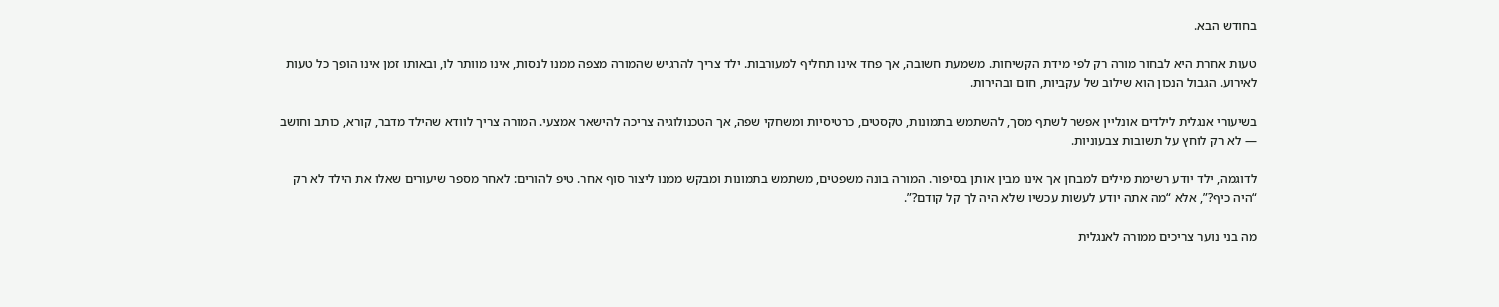בחודש הבא.

טעות אחרת היא לבחור מורה רק לפי מידת הקשיחות. משמעת חשובה, אך פחד אינו תחליף למעורבות. ילד צריך להרגיש שהמורה מצפה ממנו לנסות, אינו מוותר לו, ובאותו זמן אינו הופך כל טעות לאירוע. הגבול הנכון הוא שילוב של עקביות, חום ובהירות.

בשיעורי אנגלית לילדים אונליין אפשר לשתף מסך, להשתמש בתמונות, טקסטים, כרטיסיות ומשחקי שפה, אך הטכנולוגיה צריכה להישאר אמצעי. המורה צריך לוודא שהילד מדבר, קורא, כותב וחושב — לא רק לוחץ על תשובות צבעוניות.

לדוגמה, ילד יודע רשימת מילים למבחן אך אינו מבין אותן בסיפור. המורה בונה משפטים, משתמש בתמונות ומבקש ממנו ליצור סוף אחר. טיפ להורים: לאחר מספר שיעורים שאלו את הילד לא רק “היה כיף?”, אלא “מה אתה יודע לעשות עכשיו שלא היה לך קל קודם?”.

מה בני נוער צריכים ממורה לאנגלית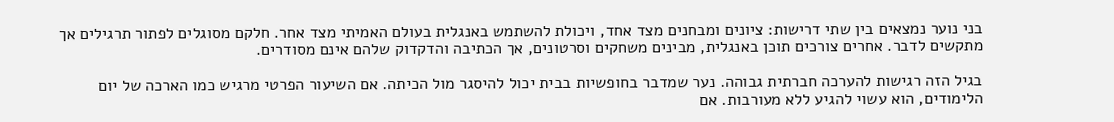בני נוער נמצאים בין שתי דרישות: ציונים ומבחנים מצד אחד, ויכולת להשתמש באנגלית בעולם האמיתי מצד אחר. חלקם מסוגלים לפתור תרגילים אך מתקשים לדבר. אחרים צורכים תוכן באנגלית, מבינים משחקים וסרטונים, אך הכתיבה והדקדוק שלהם אינם מסודרים.

בגיל הזה רגישות להערכה חברתית גבוהה. נער שמדבר בחופשיות בבית יכול להיסגר מול הכיתה. אם השיעור הפרטי מרגיש כמו הארכה של יום הלימודים, הוא עשוי להגיע ללא מעורבות. אם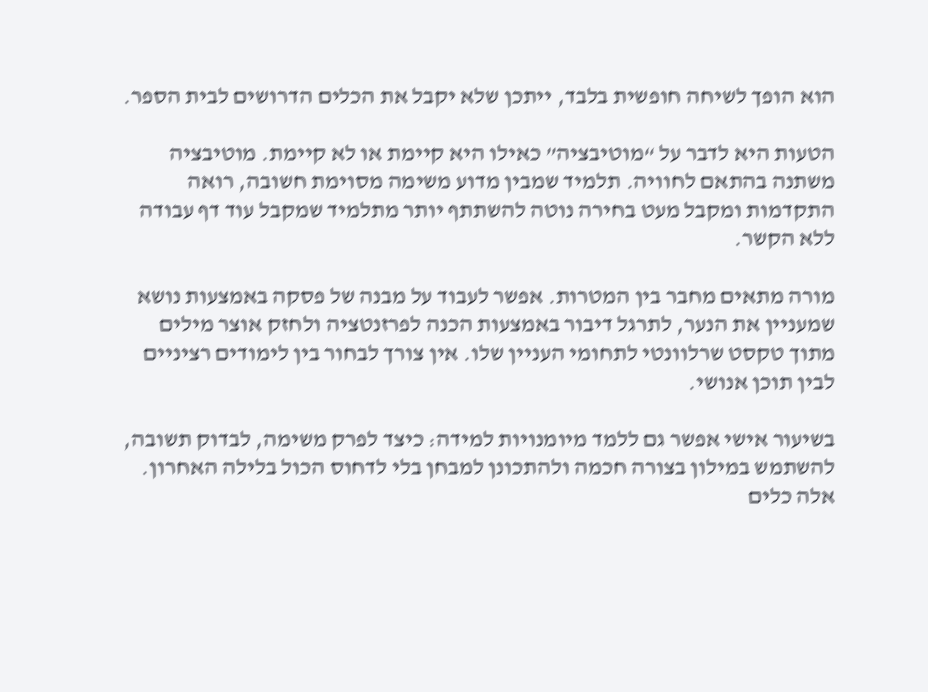הוא הופך לשיחה חופשית בלבד, ייתכן שלא יקבל את הכלים הדרושים לבית הספר.

הטעות היא לדבר על “מוטיבציה” כאילו היא קיימת או לא קיימת. מוטיבציה משתנה בהתאם לחוויה. תלמיד שמבין מדוע משימה מסוימת חשובה, רואה התקדמות ומקבל מעט בחירה נוטה להשתתף יותר מתלמיד שמקבל עוד דף עבודה ללא הקשר.

מורה מתאים מחבר בין המטרות. אפשר לעבוד על מבנה של פסקה באמצעות נושא שמעניין את הנער, לתרגל דיבור באמצעות הכנה לפרזנטציה ולחזק אוצר מילים מתוך טקסט שרלוונטי לתחומי העניין שלו. אין צורך לבחור בין לימודים רציניים לבין תוכן אנושי.

בשיעור אישי אפשר גם ללמד מיומנויות למידה: כיצד לפרק משימה, לבדוק תשובה, להשתמש במילון בצורה חכמה ולהתכונן למבחן בלי לדחוס הכול בלילה האחרון. אלה כלים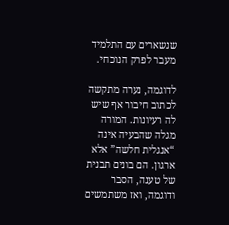שנשארים עם התלמיד מעבר לפרק הנוכחי.

לדוגמה, נערה מתקשה לכתוב חיבור אף שיש לה רעיונות. המורה מגלה שהבעיה אינה “אנגלית חלשה” אלא ארגון. הם בונים תבנית של טענה, הסבר ודוגמה, ואז משתמשים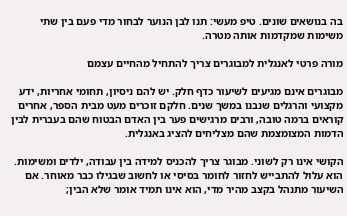בה בנושאים שונים. טיפ מעשי: תנו לבן הנוער לבחור מדי פעם בין שתי משימות שמקדמות אותה מטרה.

מורה פרטי לאנגלית למבוגרים צריך להתחיל מהחיים עצמם

מבוגרים אינם מגיעים לשיעור כדף חלק. יש להם ניסיון, תחומי אחריות, ידע מקצועי והרגלים שנבנו במשך שנים. חלקם זוכרים מעט מבית הספר, אחרים קוראים ברמה טובה, ורבים מרגישים פער בין האדם הבטוח שהם בעברית לבין הדמות המצומצמת שהם מצליחים להציג באנגלית.

הקושי אינו רק לשוני. מבוגר צריך להכניס למידה בין עבודה, ילדים ומשימות. הוא עלול להתבייש לחזור לחומר בסיסי או לחשוב שבגילו כבר מאוחר. אם השיעור מתנהל בקצב מהיר מדי, הוא אינו תמיד אומר שלא הבין;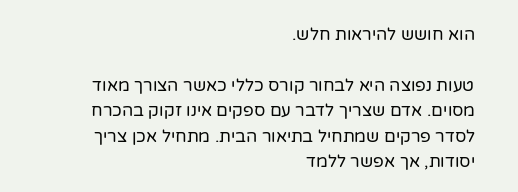הוא חושש להיראות חלש.

טעות נפוצה היא לבחור קורס כללי כאשר הצורך מאוד מסוים. אדם שצריך לדבר עם ספקים אינו זקוק בהכרח לסדר פרקים שמתחיל בתיאור הבית. מתחיל אכן צריך יסודות, אך אפשר ללמד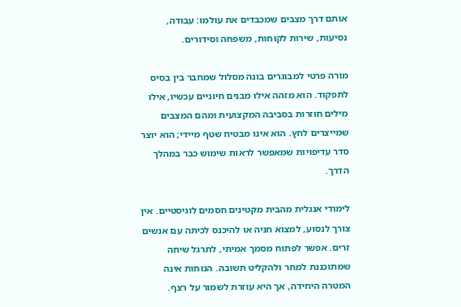אותם דרך מצבים שמכבדים את עולמו: עבודה, נסיעות, שירות לקוחות, משפחה וסידורים.

מורה פרטי למבוגרים בונה מסלול שמחבר בין בסיס לתפקוד. הוא מזהה אילו מבנים חיוניים עכשיו, אילו מילים חוזרות בסביבה המקצועית ומהם המצבים שמייצרים לחץ. הוא אינו מבטיח שטף מיידי; הוא יוצר סדר עדיפויות שמאפשר לראות שימוש כבר במהלך הדרך.

לימודי אנגלית מהבית מקטינים חסמים לוגיסטיים. אין צורך לנסוע, למצוא חניה או להיכנס לכיתה עם אנשים זרים. אפשר לפתוח מסמך אמיתי, לתרגל שיחה שמתוכננת למחר ולהקליט תשובה. הנוחות אינה המטרה היחידה, אך היא עוזרת לשמור על רצף.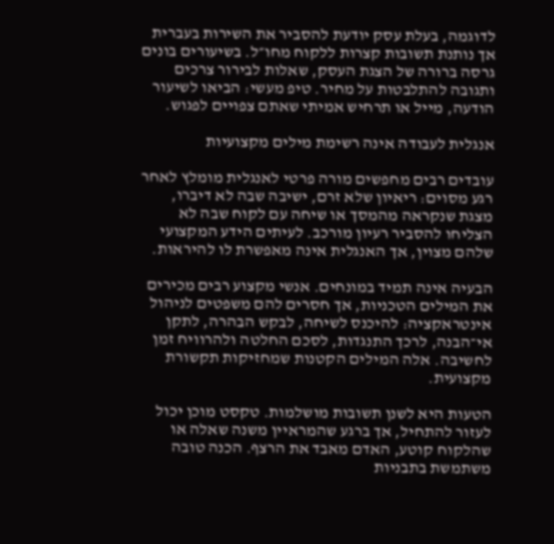לדוגמה, בעלת עסק יודעת להסביר את השירות בעברית אך נותנת תשובות קצרות ללקוח מחו״ל. בשיעורים בונים גרסה ברורה של הצגת העסק, שאלות לבירור צרכים ותגובה להתלבטות על מחיר. טיפ מעשי: הביאו לשיעור הודעה, מייל או תרחיש אמיתי שאתם צפויים לפגוש.

אנגלית לעבודה אינה רשימת מילים מקצועיות

עובדים רבים מחפשים מורה פרטי לאנגלית מומלץ לאחר רגע מסוים: ריאיון שלא זרם, ישיבה שבה לא דיברו, מצגת שנקראה מהמסך או שיחה עם לקוח שבה לא הצליחו להסביר רעיון מורכב. לעיתים הידע המקצועי שלהם מצוין, אך האנגלית אינה מאפשרת לו להיראות.

הבעיה אינה תמיד במונחים. אנשי מקצוע רבים מכירים את המילים הטכניות, אך חסרים להם משפטים לניהול אינטראקציה: להיכנס לשיחה, לבקש הבהרה, לתקן אי־הבנה, לרכך התנגדות, לסכם החלטה ולהרוויח זמן לחשיבה. אלה המילים הקטנות שמחזיקות תקשורת מקצועית.

הטעות היא לשנן תשובות מושלמות. טקסט מוכן יכול לעזור להתחיל, אך ברגע שהמראיין משנה שאלה או שהלקוח קוטע, האדם מאבד את הרצף. הכנה טובה משתמשת בתבניות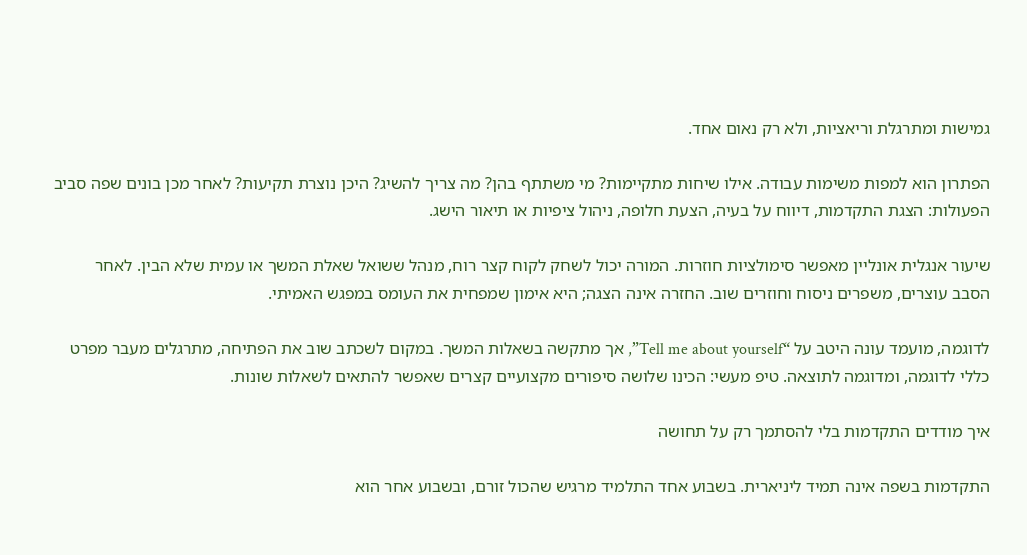גמישות ומתרגלת וריאציות, ולא רק נאום אחד.

הפתרון הוא למפות משימות עבודה. אילו שיחות מתקיימות? מי משתתף בהן? מה צריך להשיג? היכן נוצרת תקיעות? לאחר מכן בונים שפה סביב הפעולות: הצגת התקדמות, דיווח על בעיה, הצעת חלופה, ניהול ציפיות או תיאור הישג.

שיעור אנגלית אונליין מאפשר סימולציות חוזרות. המורה יכול לשחק לקוח קצר רוח, מנהל ששואל שאלת המשך או עמית שלא הבין. לאחר הסבב עוצרים, משפרים ניסוח וחוזרים שוב. החזרה אינה הצגה; היא אימון שמפחית את העומס במפגש האמיתי.

לדוגמה, מועמד עונה היטב על “Tell me about yourself”, אך מתקשה בשאלות המשך. במקום לשכתב שוב את הפתיחה, מתרגלים מעבר מפרט כללי לדוגמה, ומדוגמה לתוצאה. טיפ מעשי: הכינו שלושה סיפורים מקצועיים קצרים שאפשר להתאים לשאלות שונות.

איך מודדים התקדמות בלי להסתמך רק על תחושה

התקדמות בשפה אינה תמיד ליניארית. בשבוע אחד התלמיד מרגיש שהכול זורם, ובשבוע אחר הוא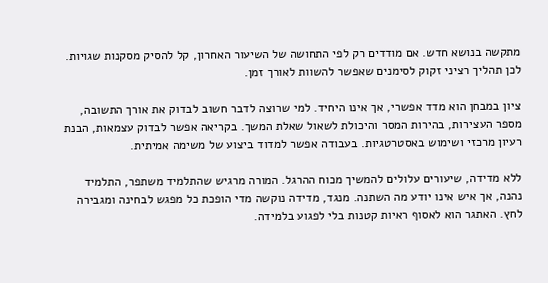מתקשה בנושא חדש. אם מודדים רק לפי התחושה של השיעור האחרון, קל להסיק מסקנות שגויות. לכן תהליך רציני זקוק לסימנים שאפשר להשוות לאורך זמן.

ציון במבחן הוא מדד אפשרי, אך אינו היחיד. למי שרוצה לדבר חשוב לבדוק את אורך התשובה, מספר העצירות, בהירות המסר והיכולת לשאול שאלת המשך. בקריאה אפשר לבדוק עצמאות, הבנת רעיון מרכזי ושימוש באסטרטגיות. בעבודה אפשר למדוד ביצוע של משימה אמיתית.

ללא מדידה, שיעורים עלולים להמשיך מכוח ההרגל. המורה מרגיש שהתלמיד משתפר, התלמיד נהנה, אך איש אינו יודע מה השתנה. מנגד, מדידה נוקשה מדי הופכת כל מפגש לבחינה ומגבירה לחץ. האתגר הוא לאסוף ראיות קטנות בלי לפגוע בלמידה.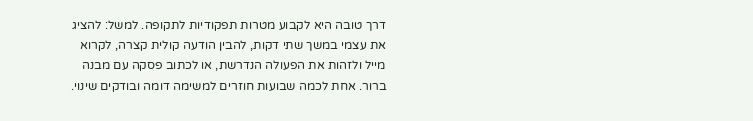דרך טובה היא לקבוע מטרות תפקודיות לתקופה. למשל: להציג את עצמי במשך שתי דקות, להבין הודעה קולית קצרה, לקרוא מייל ולזהות את הפעולה הנדרשת, או לכתוב פסקה עם מבנה ברור. אחת לכמה שבועות חוזרים למשימה דומה ובודקים שינוי.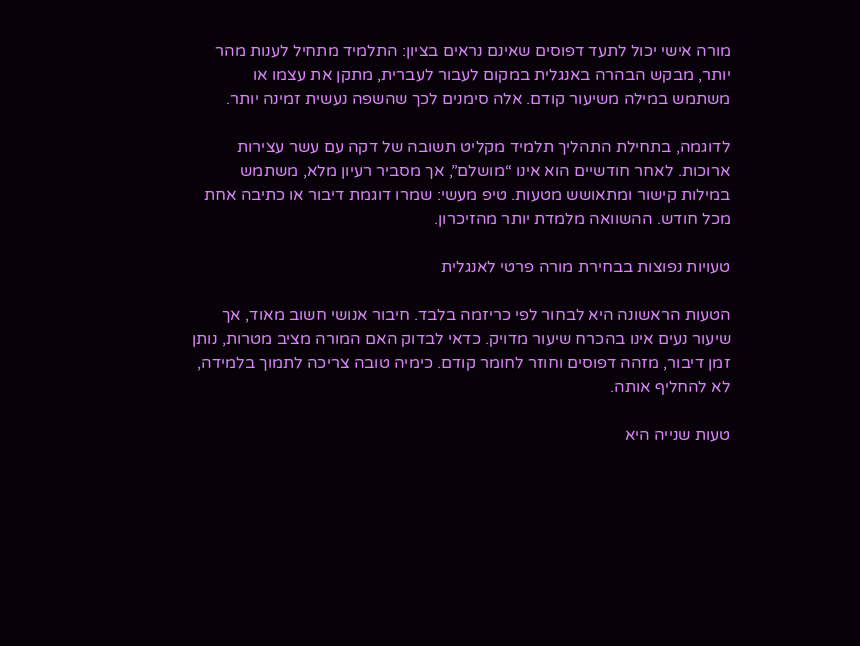מורה אישי יכול לתעד דפוסים שאינם נראים בציון: התלמיד מתחיל לענות מהר יותר, מבקש הבהרה באנגלית במקום לעבור לעברית, מתקן את עצמו או משתמש במילה משיעור קודם. אלה סימנים לכך שהשפה נעשית זמינה יותר.

לדוגמה, בתחילת התהליך תלמיד מקליט תשובה של דקה עם עשר עצירות ארוכות. לאחר חודשיים הוא אינו “מושלם”, אך מסביר רעיון מלא, משתמש במילות קישור ומתאושש מטעות. טיפ מעשי: שמרו דוגמת דיבור או כתיבה אחת מכל חודש. ההשוואה מלמדת יותר מהזיכרון.

טעויות נפוצות בבחירת מורה פרטי לאנגלית

הטעות הראשונה היא לבחור לפי כריזמה בלבד. חיבור אנושי חשוב מאוד, אך שיעור נעים אינו בהכרח שיעור מדויק. כדאי לבדוק האם המורה מציב מטרות, נותן זמן דיבור, מזהה דפוסים וחוזר לחומר קודם. כימיה טובה צריכה לתמוך בלמידה, לא להחליף אותה.

טעות שנייה היא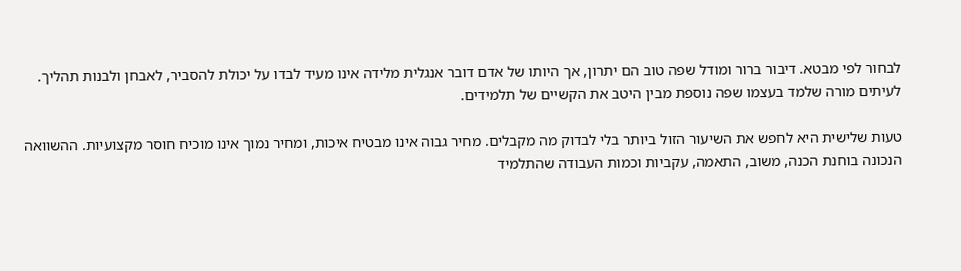לבחור לפי מבטא. דיבור ברור ומודל שפה טוב הם יתרון, אך היותו של אדם דובר אנגלית מלידה אינו מעיד לבדו על יכולת להסביר, לאבחן ולבנות תהליך. לעיתים מורה שלמד בעצמו שפה נוספת מבין היטב את הקשיים של תלמידים.

טעות שלישית היא לחפש את השיעור הזול ביותר בלי לבדוק מה מקבלים. מחיר גבוה אינו מבטיח איכות, ומחיר נמוך אינו מוכיח חוסר מקצועיות. ההשוואה הנכונה בוחנת הכנה, משוב, התאמה, עקביות וכמות העבודה שהתלמיד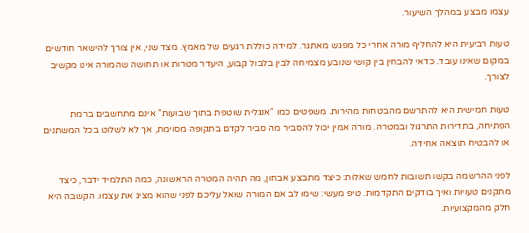עצמו מבצע במהלך השיעור.

טעות רביעית היא להחליף מורה אחרי כל מפגש מאתגר. למידה כוללת רגעים של מאמץ. מצד שני, אין צורך להישאר חודשים במקום שאינו עובד. כדאי להבחין בין קושי שנובע מצמיחה לבין בלבול קבוע, היעדר מטרות או תחושה שהמורה אינו מקשיב לצורך.

טעות חמישית היא להתרשם מהבטחות מהירות. משפטים כמו “אנגלית שוטפת בתוך שבועות” אינם מתחשבים ברמת הפתיחה, בתדירות התרגול ובמטרה. מורה אמין יכול להסביר מה סביר לקדם בתקופה מסוימת, אך לא לשלוט בכל המשתנים או להבטיח תוצאה אחידה.

לפני ההרשמה בקשו תשובות לחמש שאלות: כיצד מתבצע אבחון, מה תהיה המטרה הראשונה, כמה התלמיד ידבר, כיצד מתקנים טעויות ואיך בודקים התקדמות. טיפ מעשי: שימו לב אם המורה שואל עליכם לפני שהוא מציג את עצמו. הקשבה היא חלק מהמקצועיות.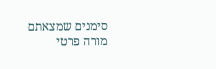סימנים שמצאתם מורה פרטי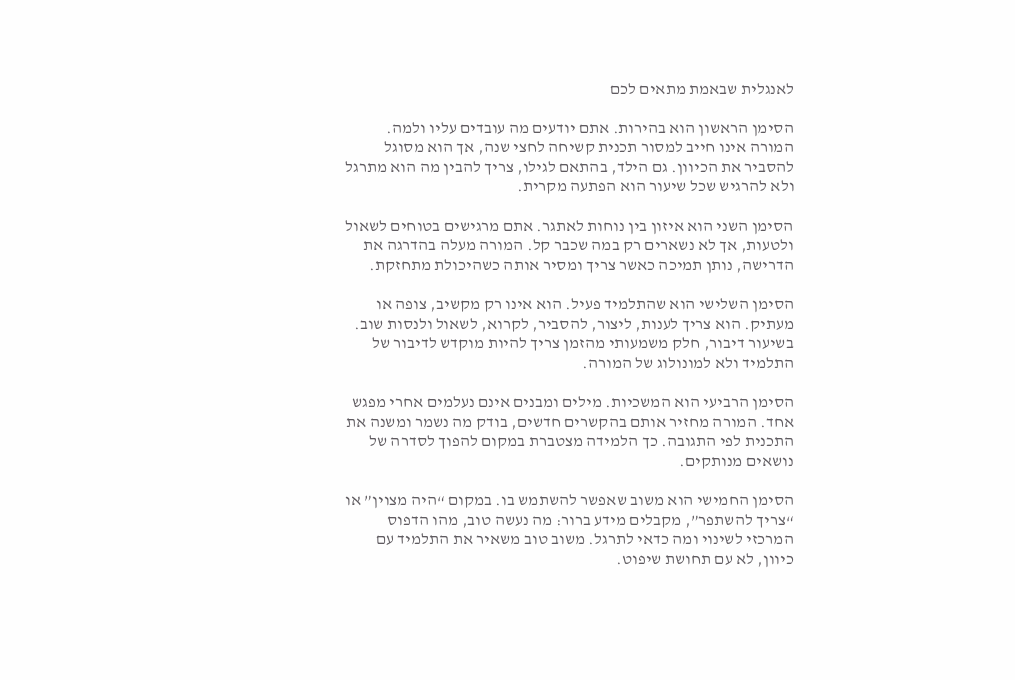לאנגלית שבאמת מתאים לכם

הסימן הראשון הוא בהירות. אתם יודעים מה עובדים עליו ולמה. המורה אינו חייב למסור תכנית קשיחה לחצי שנה, אך הוא מסוגל להסביר את הכיוון. גם הילד, בהתאם לגילו, צריך להבין מה הוא מתרגל ולא להרגיש שכל שיעור הוא הפתעה מקרית.

הסימן השני הוא איזון בין נוחות לאתגר. אתם מרגישים בטוחים לשאול ולטעות, אך לא נשארים רק במה שכבר קל. המורה מעלה בהדרגה את הדרישה, נותן תמיכה כאשר צריך ומסיר אותה כשהיכולת מתחזקת.

הסימן השלישי הוא שהתלמיד פעיל. הוא אינו רק מקשיב, צופה או מעתיק. הוא צריך לענות, ליצור, להסביר, לקרוא, לשאול ולנסות שוב. בשיעור דיבור, חלק משמעותי מהזמן צריך להיות מוקדש לדיבור של התלמיד ולא למונולוג של המורה.

הסימן הרביעי הוא המשכיות. מילים ומבנים אינם נעלמים אחרי מפגש אחד. המורה מחזיר אותם בהקשרים חדשים, בודק מה נשמר ומשנה את התכנית לפי התגובה. כך הלמידה מצטברת במקום להפוך לסדרה של נושאים מנותקים.

הסימן החמישי הוא משוב שאפשר להשתמש בו. במקום “היה מצוין” או “צריך להשתפר”, מקבלים מידע ברור: מה נעשה טוב, מהו הדפוס המרכזי לשינוי ומה כדאי לתרגל. משוב טוב משאיר את התלמיד עם כיוון, לא עם תחושת שיפוט.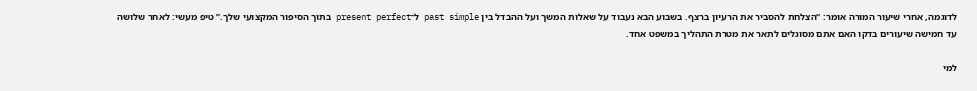לדוגמה, אחרי שיעור המורה אומר: “הצלחת להסביר את הרעיון ברצף. בשבוע הבא נעבוד על שאלות המשך ועל ההבדל בין past simple ל־present perfect בתוך הסיפור המקצועי שלך.” טיפ מעשי: לאחר שלושה עד חמישה שיעורים בדקו האם אתם מסוגלים לתאר את מטרת התהליך במשפט אחד.

למי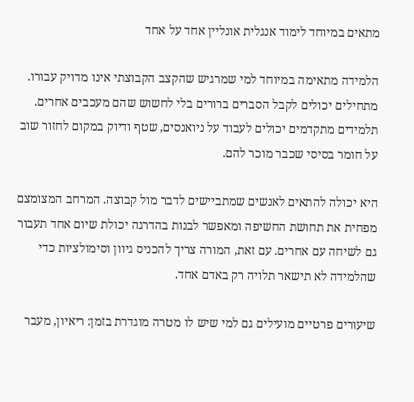מתאים במיוחד לימוד אנגלית אונליין אחד על אחד

הלמידה מתאימה במיוחד למי שמרגיש שהקצב הקבוצתי אינו מדויק עבורו. מתחילים יכולים לקבל הסברים ברורים בלי לחשוש שהם מעכבים אחרים. תלמידים מתקדמים יכולים לעבוד על ניואנסים, שטף ודיוק במקום לחזור שוב על חומר בסיסי שכבר מוכר להם.

היא יכולה להתאים לאנשים שמתביישים לדבר מול קבוצה. המרחב המצומצם מפחית את תחושת החשיפה ומאפשר לבנות בהדרגה יכולת שיום אחד תעבור גם לשיחה עם אחרים. עם זאת, המורה צריך להכניס גיוון וסימולציות כדי שהלמידה לא תישאר תלויה רק באדם אחד.

שיעורים פרטיים מועילים גם למי שיש לו מטרה מוגדרת בזמן: ריאיון, מעבר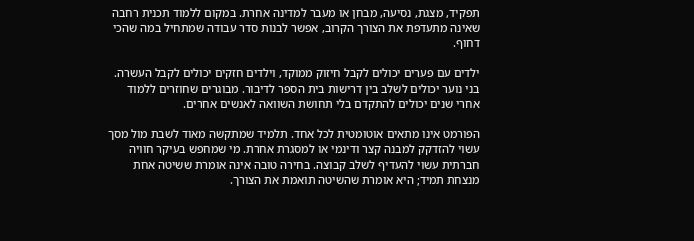תפקיד, מצגת, נסיעה, מבחן או מעבר למדינה אחרת. במקום ללמוד תכנית רחבה שאינה מתעדפת את הצורך הקרוב, אפשר לבנות סדר עבודה שמתחיל במה שהכי דחוף.

ילדים עם פערים יכולים לקבל חיזוק ממוקד, וילדים חזקים יכולים לקבל העשרה. בני נוער יכולים לשלב בין דרישות בית הספר לדיבור. מבוגרים שחוזרים ללמוד אחרי שנים יכולים להתקדם בלי תחושת השוואה לאנשים אחרים.

הפורמט אינו מתאים אוטומטית לכל אחד. תלמיד שמתקשה מאוד לשבת מול מסך עשוי להזדקק למבנה קצר ודינמי או למסגרת אחרת. מי שמחפש בעיקר חוויה חברתית עשוי להעדיף לשלב קבוצה. בחירה טובה אינה אומרת ששיטה אחת מנצחת תמיד; היא אומרת שהשיטה תואמת את הצורך.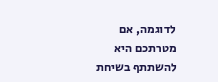לדוגמה, אם מטרתכם היא להשתתף בשיחת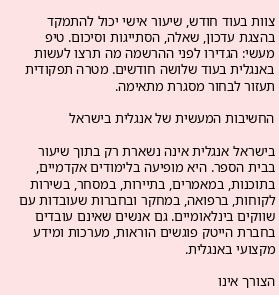צוות בעוד חודש, שיעור אישי יכול להתמקד בהצגת עדכון, שאלה, הסתייגות וסיכום. טיפ מעשי: הגדירו לפני ההרשמה מה תרצו לעשות באנגלית בעוד שלושה חודשים. מטרה תפקודית תעזור לבחור מסגרת מתאימה.

החשיבות המעשית של אנגלית בישראל

בישראל אנגלית אינה נשארת רק בתוך שיעור בבית הספר. היא מופיעה בלימודים אקדמיים, בתוכנות, במאמרים, בתיירות, במסחר, בשירות לקוחות, ברפואה, במחקר ובחברות שעובדות עם שווקים בינלאומיים. גם אנשים שאינם עובדים בחברת הייטק פוגשים הוראות, מערכות ומידע מקצועי באנגלית.

הצורך אינו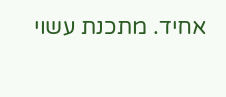אחיד. מתכנת עשוי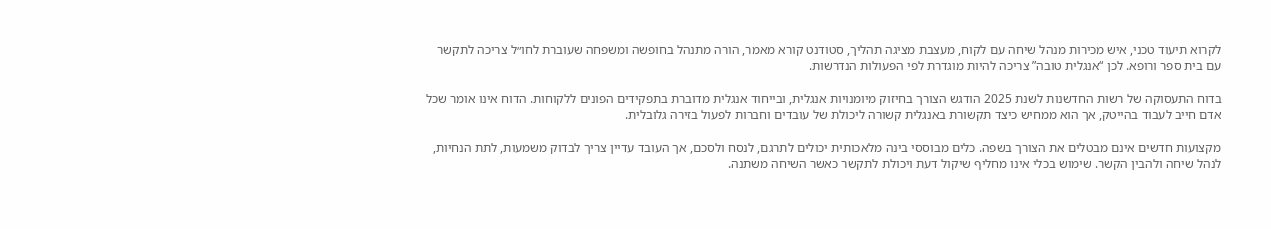לקרוא תיעוד טכני, איש מכירות מנהל שיחה עם לקוח, מעצבת מציגה תהליך, סטודנט קורא מאמר, הורה מתנהל בחופשה ומשפחה שעוברת לחו״ל צריכה לתקשר עם בית ספר ורופא. לכן “אנגלית טובה” צריכה להיות מוגדרת לפי הפעולות הנדרשות.

בדוח התעסוקה של רשות החדשנות לשנת 2025 הודגש הצורך בחיזוק מיומנויות אנגלית, ובייחוד אנגלית מדוברת בתפקידים הפונים ללקוחות. הדוח אינו אומר שכל אדם חייב לעבוד בהייטק, אך הוא ממחיש כיצד תקשורת באנגלית קשורה ליכולת של עובדים וחברות לפעול בזירה גלובלית.

מקצועות חדשים אינם מבטלים את הצורך בשפה. כלים מבוססי בינה מלאכותית יכולים לתרגם, לנסח ולסכם, אך העובד עדיין צריך לבדוק משמעות, לתת הנחיות, לנהל שיחה ולהבין הקשר. שימוש בכלי אינו מחליף שיקול דעת ויכולת לתקשר כאשר השיחה משתנה.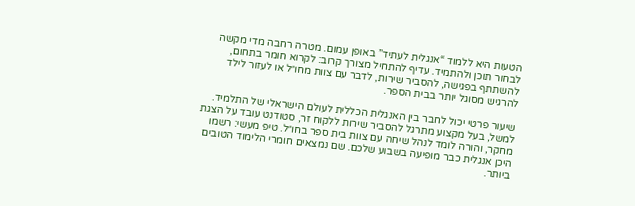הטעות היא ללמוד “אנגלית לעתיד” באופן עמום. מטרה רחבה מדי מקשה לבחור תוכן ולהתמיד. עדיף להתחיל מצורך קרוב: לקרוא חומר בתחום, להשתתף בפגישה, להסביר שירות, לדבר עם צוות מחו״ל או לעזור לילד להרגיש מסוגל יותר בבית הספר.

שיעור פרטי יכול לחבר בין האנגלית הכללית לעולם הישראלי של התלמיד. למשל, בעל מקצוע מתרגל להסביר שירות ללקוח זר, סטודנט עובד על הצגת מחקר, והורה לומד לנהל שיחה עם צוות בית ספר בחו״ל. טיפ מעשי: רשמו היכן אנגלית כבר מופיעה בשבוע שלכם. שם נמצאים חומרי הלימוד הטובים ביותר.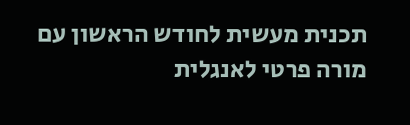תכנית מעשית לחודש הראשון עם מורה פרטי לאנגלית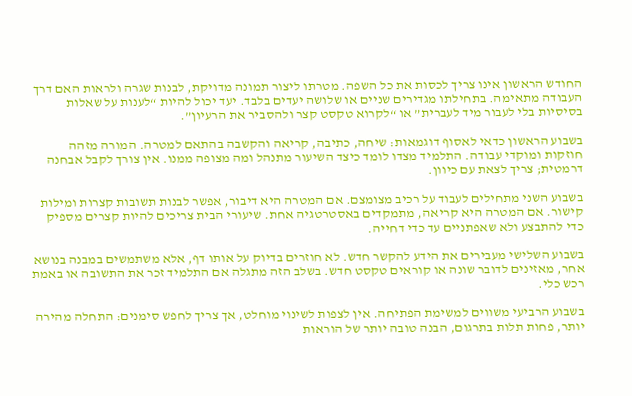החודש הראשון אינו צריך לכסות את כל השפה. מטרתו ליצור תמונה מדויקת, לבנות שגרה ולראות האם דרך העבודה מתאימה. בתחילתו מגדירים שניים או שלושה יעדים בלבד. יעד יכול להיות “לענות על שאלות בסיסיות בלי לעבור מיד לעברית” או “לקרוא טקסט קצר ולהסביר את הרעיון”.

בשבוע הראשון כדאי לאסוף דוגמאות: שיחה, כתיבה, קריאה והקשבה בהתאם למטרה. המורה מזהה חוזקות ומוקדי עבודה. התלמיד מצדו לומד כיצד השיעור מתנהל ומה מצופה ממנו. אין צורך לקבל אבחנה דרמטית; צריך לצאת עם כיוון.

בשבוע השני מתחילים לעבוד על רכיב מצומצם. אם המטרה היא דיבור, אפשר לבנות תשובות קצרות ומילות קישור. אם המטרה היא קריאה, מתמקדים באסטרטגיה אחת. שיעורי הבית צריכים להיות קצרים מספיק כדי להתבצע ולא שאפתניים עד כדי דחייה.

בשבוע השלישי מעבירים את הידע להקשר חדש. לא חוזרים בדיוק על אותו דף, אלא משתמשים במבנה בנושא אחר, מאזינים לדובר שונה או קוראים טקסט חדש. בשלב הזה מתגלה אם התלמיד זכר את התשובה או באמת רכש כלי.

בשבוע הרביעי משווים למשימת הפתיחה. אין לצפות לשינוי מוחלט, אך צריך לחפש סימנים: התחלה מהירה יותר, פחות תלות בתרגום, הבנה טובה יותר של הוראות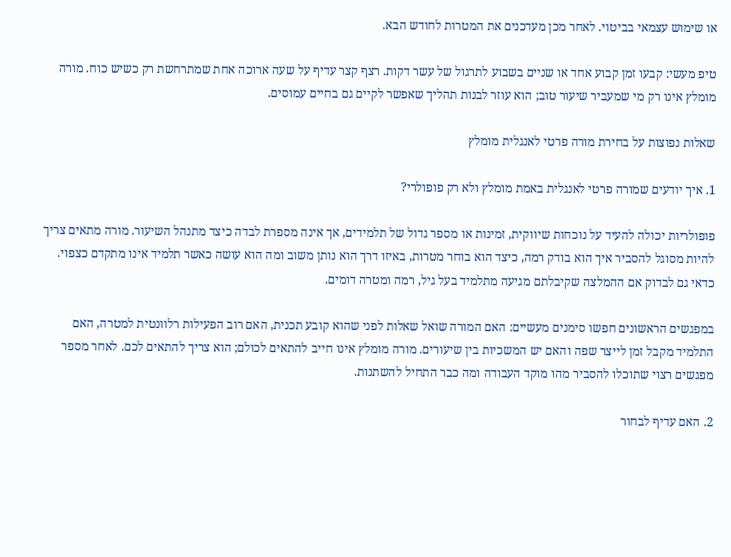או שימוש עצמאי בביטוי. לאחר מכן מעדכנים את המטרות לחודש הבא.

טיפ מעשי: קבעו זמן קבוע אחד או שניים בשבוע לתרגול של עשר דקות. רצף קצר עדיף על שעה ארוכה אחת שמתרחשת רק כשיש כוח. מורה מומלץ אינו רק מי שמעביר שיעור טוב; הוא עוזר לבנות תהליך שאפשר לקיים גם בחיים עמוסים.

שאלות נפוצות על בחירת מורה פרטי לאנגלית מומלץ

1. איך יודעים שמורה פרטי לאנגלית באמת מומלץ ולא רק פופולרי?

פופולריות יכולה להעיד על נוכחות שיווקית, זמינות או מספר גדול של תלמידים, אך אינה מספרת לבדה כיצד מתנהל השיעור. מורה מתאים צריך להיות מסוגל להסביר איך הוא בודק רמה, כיצד הוא בוחר מטרות, באיזו דרך הוא נותן משוב ומה הוא עושה כאשר תלמיד אינו מתקדם כצפוי. כדאי גם לבדוק אם ההמלצה שקיבלתם מגיעה מתלמיד בעל גיל, רמה ומטרה דומים.

במפגשים הראשונים חפשו סימנים מעשיים: האם המורה שואל שאלות לפני שהוא קובע תכנית, האם רוב הפעילות רלוונטית למטרה, האם התלמיד מקבל זמן לייצר שפה והאם יש המשכיות בין שיעורים. מורה מומלץ אינו חייב להתאים לכולם; הוא צריך להתאים לכם. לאחר מספר מפגשים רצוי שתוכלו להסביר מהו מוקד העבודה ומה כבר התחיל להשתנות.

2. האם עדיף לבחור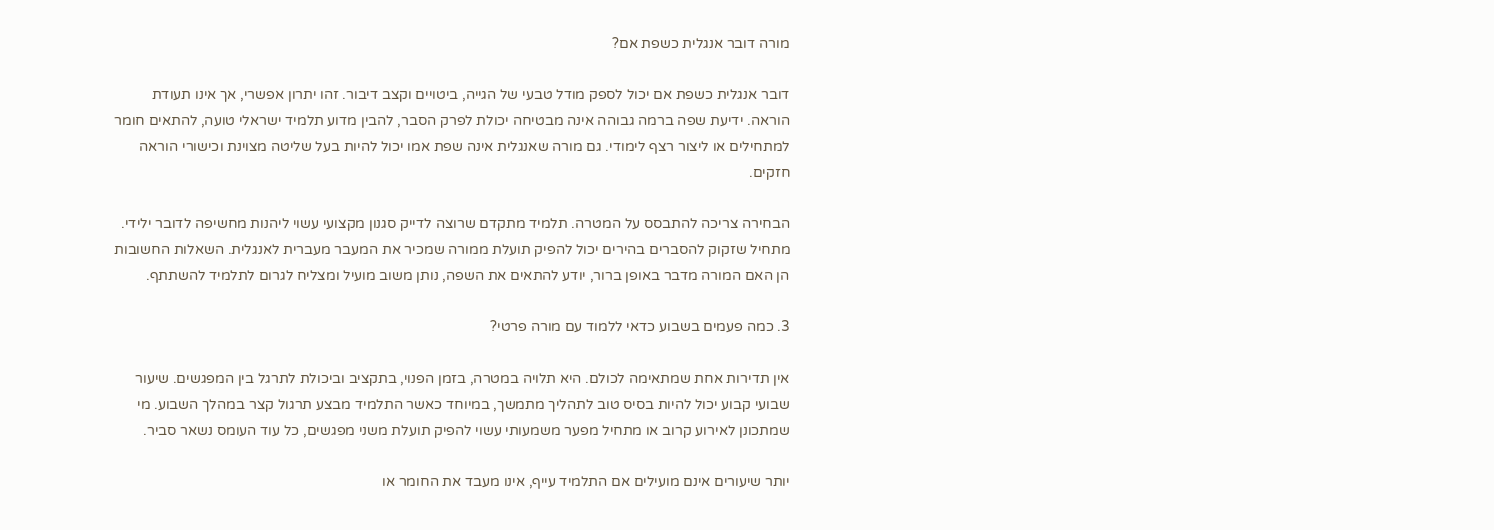מורה דובר אנגלית כשפת אם?

דובר אנגלית כשפת אם יכול לספק מודל טבעי של הגייה, ביטויים וקצב דיבור. זהו יתרון אפשרי, אך אינו תעודת הוראה. ידיעת שפה ברמה גבוהה אינה מבטיחה יכולת לפרק הסבר, להבין מדוע תלמיד ישראלי טועה, להתאים חומר למתחילים או ליצור רצף לימודי. גם מורה שאנגלית אינה שפת אמו יכול להיות בעל שליטה מצוינת וכישורי הוראה חזקים.

הבחירה צריכה להתבסס על המטרה. תלמיד מתקדם שרוצה לדייק סגנון מקצועי עשוי ליהנות מחשיפה לדובר ילידי. מתחיל שזקוק להסברים בהירים יכול להפיק תועלת ממורה שמכיר את המעבר מעברית לאנגלית. השאלות החשובות הן האם המורה מדבר באופן ברור, יודע להתאים את השפה, נותן משוב מועיל ומצליח לגרום לתלמיד להשתתף.

3. כמה פעמים בשבוע כדאי ללמוד עם מורה פרטי?

אין תדירות אחת שמתאימה לכולם. היא תלויה במטרה, בזמן הפנוי, בתקציב וביכולת לתרגל בין המפגשים. שיעור שבועי קבוע יכול להיות בסיס טוב לתהליך מתמשך, במיוחד כאשר התלמיד מבצע תרגול קצר במהלך השבוע. מי שמתכונן לאירוע קרוב או מתחיל מפער משמעותי עשוי להפיק תועלת משני מפגשים, כל עוד העומס נשאר סביר.

יותר שיעורים אינם מועילים אם התלמיד עייף, אינו מעבד את החומר או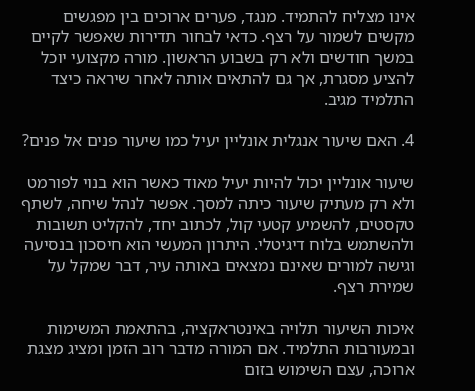אינו מצליח להתמיד. מנגד, פערים ארוכים בין מפגשים מקשים לשמור על רצף. כדאי לבחור תדירות שאפשר לקיים במשך חודשים ולא רק בשבוע הראשון. מורה מקצועי יוכל להציע מסגרת, אך גם להתאים אותה לאחר שיראה כיצד התלמיד מגיב.

4. האם שיעור אנגלית אונליין יעיל כמו שיעור פנים אל פנים?

שיעור אונליין יכול להיות יעיל מאוד כאשר הוא בנוי לפורמט ולא רק מעתיק שיעור כיתה למסך. אפשר לנהל שיחה, לשתף טקסטים, להשמיע קטעי קול, לכתוב יחד, להקליט תשובות ולהשתמש בלוח דיגיטלי. היתרון המעשי הוא חיסכון בנסיעה וגישה למורים שאינם נמצאים באותה עיר, דבר שמקל על שמירת רצף.

איכות השיעור תלויה באינטראקציה, בהתאמת המשימות ובמעורבות התלמיד. אם המורה מדבר רוב הזמן ומציג מצגת ארוכה, עצם השימוש בזום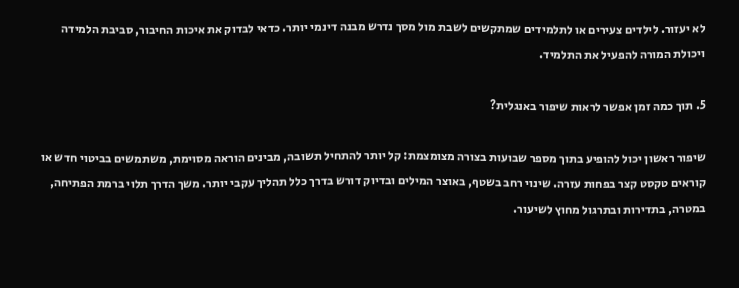לא יעזור. לילדים צעירים או לתלמידים שמתקשים לשבת מול מסך נדרש מבנה דינמי יותר. כדאי לבדוק את איכות החיבור, סביבת הלמידה ויכולת המורה להפעיל את התלמיד.

5. תוך כמה זמן אפשר לראות שיפור באנגלית?

שיפור ראשון יכול להופיע בתוך מספר שבועות בצורה מצומצמת: קל יותר להתחיל תשובה, מבינים הוראה מסוימת, משתמשים בביטוי חדש או קוראים טקסט קצר בפחות עזרה. שינוי רחב בשטף, באוצר המילים ובדיוק דורש בדרך כלל תהליך עקבי יותר. משך הדרך תלוי ברמת הפתיחה, במטרה, בתדירות ובתרגול מחוץ לשיעור.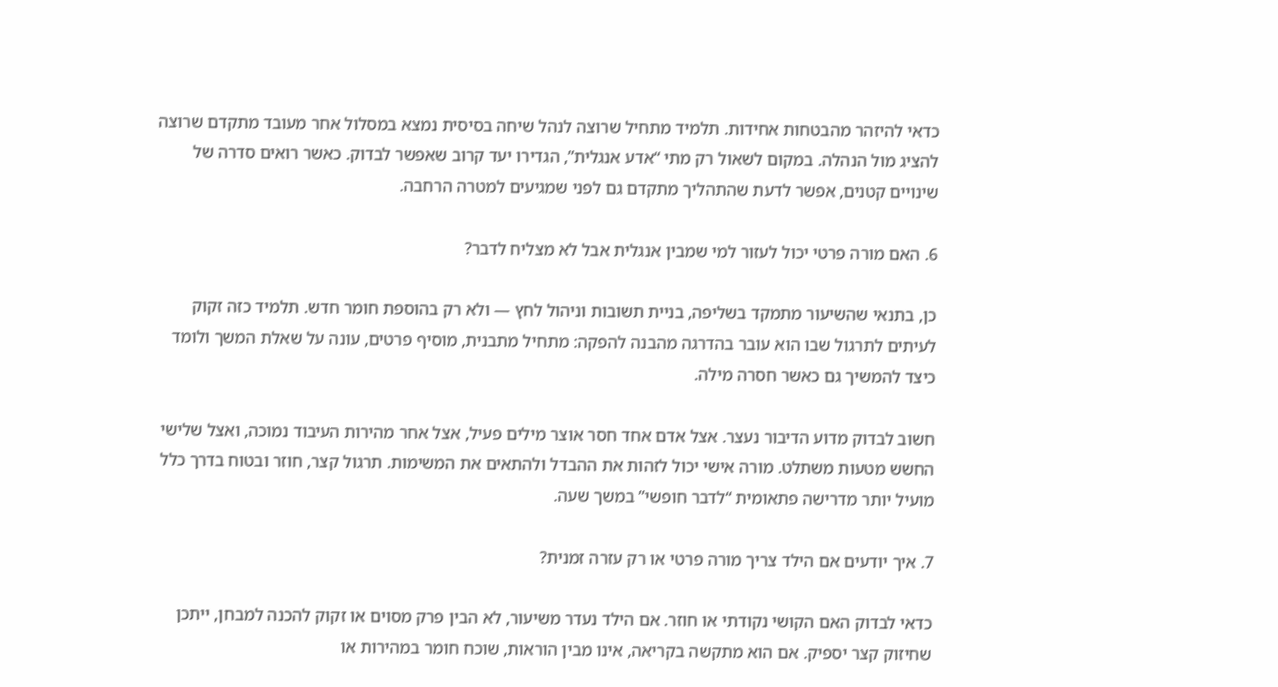כדאי להיזהר מהבטחות אחידות. תלמיד מתחיל שרוצה לנהל שיחה בסיסית נמצא במסלול אחר מעובד מתקדם שרוצה להציג מול הנהלה. במקום לשאול רק מתי “אדע אנגלית”, הגדירו יעד קרוב שאפשר לבדוק. כאשר רואים סדרה של שינויים קטנים, אפשר לדעת שהתהליך מתקדם גם לפני שמגיעים למטרה הרחבה.

6. האם מורה פרטי יכול לעזור למי שמבין אנגלית אבל לא מצליח לדבר?

כן, בתנאי שהשיעור מתמקד בשליפה, בניית תשובות וניהול לחץ — ולא רק בהוספת חומר חדש. תלמיד כזה זקוק לעיתים לתרגול שבו הוא עובר בהדרגה מהבנה להפקה: מתחיל מתבנית, מוסיף פרטים, עונה על שאלת המשך ולומד כיצד להמשיך גם כאשר חסרה מילה.

חשוב לבדוק מדוע הדיבור נעצר. אצל אדם אחד חסר אוצר מילים פעיל, אצל אחר מהירות העיבוד נמוכה, ואצל שלישי החשש מטעות משתלט. מורה אישי יכול לזהות את ההבדל ולהתאים את המשימות. תרגול קצר, חוזר ובטוח בדרך כלל מועיל יותר מדרישה פתאומית “לדבר חופשי” במשך שעה.

7. איך יודעים אם הילד צריך מורה פרטי או רק עזרה זמנית?

כדאי לבדוק האם הקושי נקודתי או חוזר. אם הילד נעדר משיעור, לא הבין פרק מסוים או זקוק להכנה למבחן, ייתכן שחיזוק קצר יספיק. אם הוא מתקשה בקריאה, אינו מבין הוראות, שוכח חומר במהירות או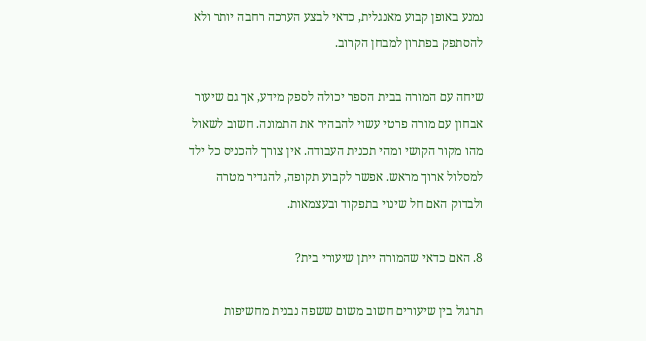נמנע באופן קבוע מאנגלית, כדאי לבצע הערכה רחבה יותר ולא להסתפק בפתרון למבחן הקרוב.

שיחה עם המורה בבית הספר יכולה לספק מידע, אך גם שיעור אבחון עם מורה פרטי עשוי להבהיר את התמונה. חשוב לשאול מהו מקור הקושי ומהי תכנית העבודה. אין צורך להכניס כל ילד למסלול ארוך מראש. אפשר לקבוע תקופה, להגדיר מטרה ולבדוק האם חל שינוי בתפקוד ובעצמאות.

8. האם כדאי שהמורה ייתן שיעורי בית?

תרגול בין שיעורים חשוב משום ששפה נבנית מחשיפות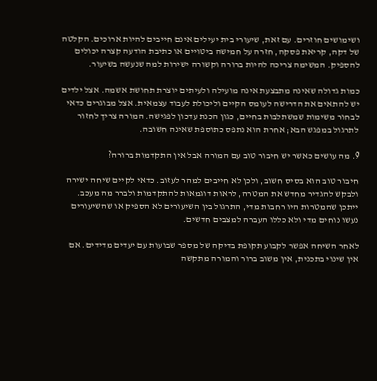ושימושים חוזרים. עם זאת, שיעורי בית יעילים אינם חייבים להיות ארוכים. הקלטה של דקה, קריאת פסקה, חזרה על חמישה ביטויים או כתיבת הודעה קצרה יכולים להספיק. המשימה צריכה להיות ברורה וקשורה ישירות למה שנעשה בשיעור.

כמות גדולה שאינה מתבצעת אינה מועילה ולעיתים יוצרת תחושת אשמה. אצל ילדים יש להתאים את הדרישה לעומס הקיים וליכולת לעבוד עצמאית. אצל מבוגרים כדאי לבחור משימות שמשתלבות בחיים, כגון הכנת עדכון לפגישה. המורה צריך לחזור לתרגול במפגש הבא; אחרת הוא נתפס כתוספת שאינה חשובה.

9. מה עושים כאשר יש חיבור טוב עם המורה אבל אין התקדמות ברורה?

חיבור טוב הוא בסיס חשוב, ולכן לא חייבים למהר לעזוב. כדאי לקיים שיחה ישירה ולבקש להגדיר מחדש את המטרה, לראות דוגמאות להתקדמות ולברר מה מעכב. ייתכן שהמטרות היו רחבות מדי, התרגול בין השיעורים לא הספיק או שהשיעורים נעשו נוחים מדי ולא כללו העברה למצבים חדשים.

לאחר השיחה אפשר לקבוע תקופת בדיקה של מספר שבועות עם יעדים מדידים. אם אין שינוי בתכנית, אין משוב ברור והמורה מתקשה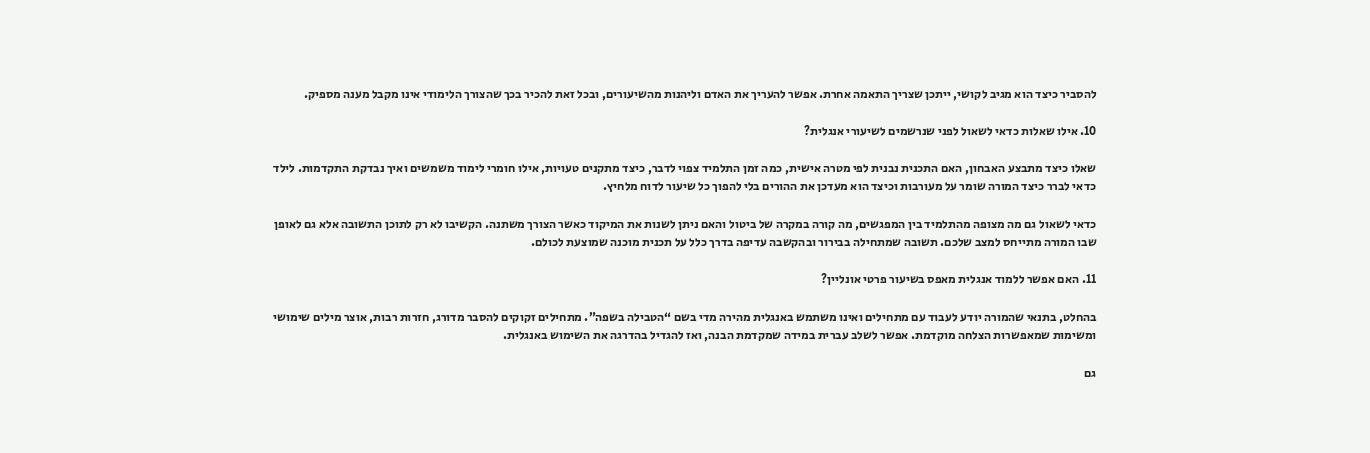להסביר כיצד הוא מגיב לקושי, ייתכן שצריך התאמה אחרת. אפשר להעריך את האדם וליהנות מהשיעורים, ובכל זאת להכיר בכך שהצורך הלימודי אינו מקבל מענה מספיק.

10. אילו שאלות כדאי לשאול לפני שנרשמים לשיעורי אנגלית?

שאלו כיצד מתבצע האבחון, האם התכנית נבנית לפי מטרה אישית, כמה זמן התלמיד צפוי לדבר, כיצד מתקנים טעויות, אילו חומרי לימוד משמשים ואיך נבדקת התקדמות. לילד כדאי לברר כיצד המורה שומר על מעורבות וכיצד הוא מעדכן את ההורים בלי להפוך כל שיעור לדוח מלחיץ.

כדאי לשאול גם מה מצופה מהתלמיד בין המפגשים, מה קורה במקרה של ביטול והאם ניתן לשנות את המיקוד כאשר הצורך משתנה. הקשיבו לא רק לתוכן התשובה אלא גם לאופן שבו המורה מתייחס למצב שלכם. תשובה שמתחילה בבירור ובהקשבה עדיפה בדרך כלל על תכנית מוכנה שמוצעת לכולם.

11. האם אפשר ללמוד אנגלית מאפס בשיעור פרטי אונליין?

בהחלט, בתנאי שהמורה יודע לעבוד עם מתחילים ואינו משתמש באנגלית מהירה מדי בשם “הטבילה בשפה”. מתחילים זקוקים להסבר מדורג, חזרות רבות, אוצר מילים שימושי ומשימות שמאפשרות הצלחה מוקדמת. אפשר לשלב עברית במידה שמקדמת הבנה, ואז להגדיל בהדרגה את השימוש באנגלית.

גם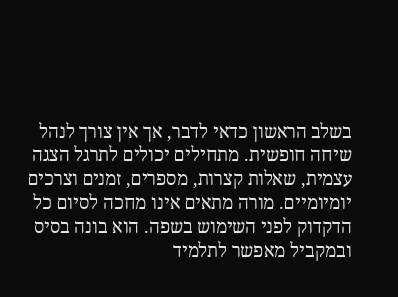בשלב הראשון כדאי לדבר, אך אין צורך לנהל שיחה חופשית. מתחילים יכולים לתרגל הצגה עצמית, שאלות קצרות, מספרים, זמנים וצרכים יומיומיים. מורה מתאים אינו מחכה לסיום כל הדקדוק לפני השימוש בשפה. הוא בונה בסיס ובמקביל מאפשר לתלמיד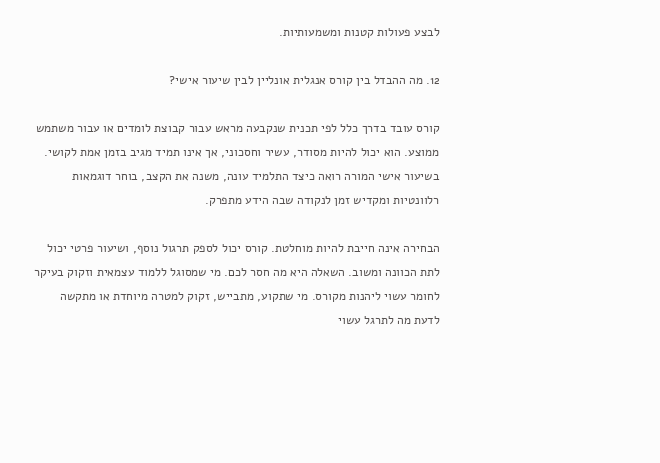לבצע פעולות קטנות ומשמעותיות.

12. מה ההבדל בין קורס אנגלית אונליין לבין שיעור אישי?

קורס עובד בדרך כלל לפי תכנית שנקבעה מראש עבור קבוצת לומדים או עבור משתמש ממוצע. הוא יכול להיות מסודר, עשיר וחסכוני, אך אינו תמיד מגיב בזמן אמת לקושי. בשיעור אישי המורה רואה כיצד התלמיד עונה, משנה את הקצב, בוחר דוגמאות רלוונטיות ומקדיש זמן לנקודה שבה הידע מתפרק.

הבחירה אינה חייבת להיות מוחלטת. קורס יכול לספק תרגול נוסף, ושיעור פרטי יכול לתת הכוונה ומשוב. השאלה היא מה חסר לכם. מי שמסוגל ללמוד עצמאית וזקוק בעיקר לחומר עשוי ליהנות מקורס. מי שתקוע, מתבייש, זקוק למטרה מיוחדת או מתקשה לדעת מה לתרגל עשוי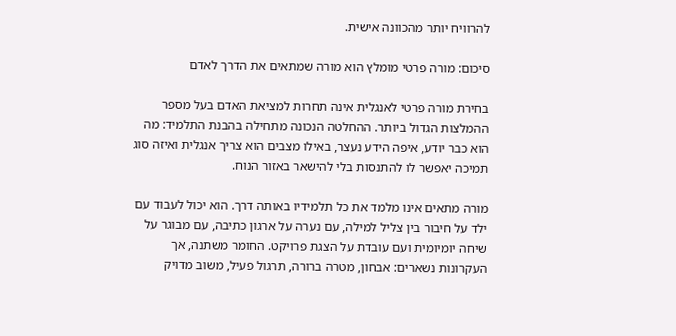להרוויח יותר מהכוונה אישית.

סיכום: מורה פרטי מומלץ הוא מורה שמתאים את הדרך לאדם

בחירת מורה פרטי לאנגלית אינה תחרות למציאת האדם בעל מספר ההמלצות הגדול ביותר. ההחלטה הנכונה מתחילה בהבנת התלמיד: מה הוא כבר יודע, איפה הידע נעצר, באילו מצבים הוא צריך אנגלית ואיזה סוג תמיכה יאפשר לו להתנסות בלי להישאר באזור הנוח.

מורה מתאים אינו מלמד את כל תלמידיו באותה דרך. הוא יכול לעבוד עם ילד על חיבור בין צליל למילה, עם נערה על ארגון כתיבה, עם מבוגר על שיחה יומיומית ועם עובדת על הצגת פרויקט. החומר משתנה, אך העקרונות נשארים: אבחון, מטרה ברורה, תרגול פעיל, משוב מדויק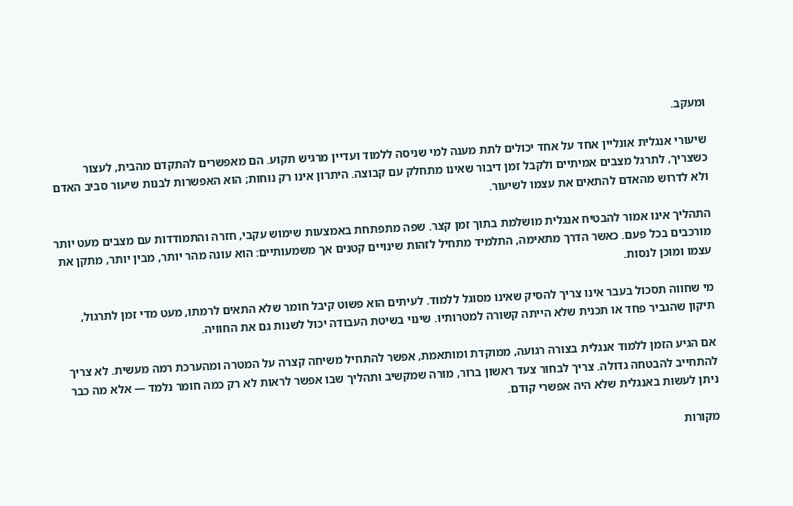ומעקב.

שיעורי אנגלית אונליין אחד על אחד יכולים לתת מענה למי שניסה ללמוד ועדיין מרגיש תקוע. הם מאפשרים להתקדם מהבית, לעצור כשצריך, לתרגל מצבים אמיתיים ולקבל זמן דיבור שאינו מתחלק עם קבוצה. היתרון אינו רק נוחות; הוא האפשרות לבנות שיעור סביב האדם ולא לדרוש מהאדם להתאים את עצמו לשיעור.

התהליך אינו אמור להבטיח אנגלית מושלמת בתוך זמן קצר. שפה מתפתחת באמצעות שימוש עקבי, חזרה והתמודדות עם מצבים מעט יותר מורכבים בכל פעם. כאשר הדרך מתאימה, התלמיד מתחיל לזהות שינויים קטנים אך משמעותיים: הוא עונה מהר יותר, מבין יותר, מתקן את עצמו ומוכן לנסות.

מי שחווה תסכול בעבר אינו צריך להסיק שאינו מסוגל ללמוד. לעיתים הוא פשוט קיבל חומר שלא התאים לרמתו, מעט מדי זמן לתרגול, תיקון שהגביר פחד או תכנית שלא הייתה קשורה למטרותיו. שינוי בשיטת העבודה יכול לשנות גם את החוויה.

אם הגיע הזמן ללמוד אנגלית בצורה רגועה, ממוקדת ומותאמת, אפשר להתחיל משיחה קצרה על המטרה ומהערכת רמה מעשית. לא צריך להתחייב להבטחה גדולה. צריך לבחור צעד ראשון ברור, מורה שמקשיב ותהליך שבו אפשר לראות לא רק כמה חומר נלמד — אלא מה כבר ניתן לעשות באנגלית שלא היה אפשרי קודם.

מקורות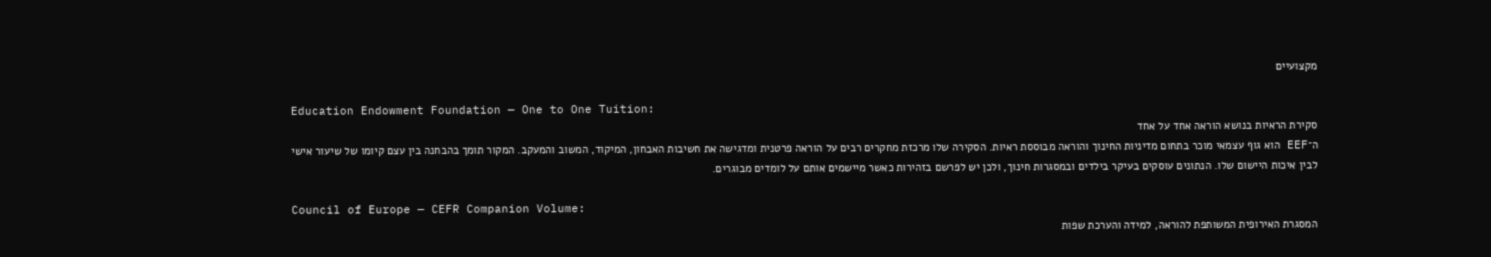מקצועיים

Education Endowment Foundation — One to One Tuition:
סקירת הראיות בנושא הוראה אחד על אחד
ה־EEF הוא גוף עצמאי מוכר בתחום מדיניות החינוך והוראה מבוססת ראיות. הסקירה שלו מרכזת מחקרים רבים על הוראה פרטנית ומדגישה את חשיבות האבחון, המיקוד, המשוב והמעקב. המקור תומך בהבחנה בין עצם קיומו של שיעור אישי לבין איכות היישום שלו. הנתונים עוסקים בעיקר בילדים ובמסגרות חינוך, ולכן יש לפרשם בזהירות כאשר מיישמים אותם על לומדים מבוגרים.

Council of Europe — CEFR Companion Volume:
המסגרת האירופית המשותפת להוראה, למידה והערכת שפות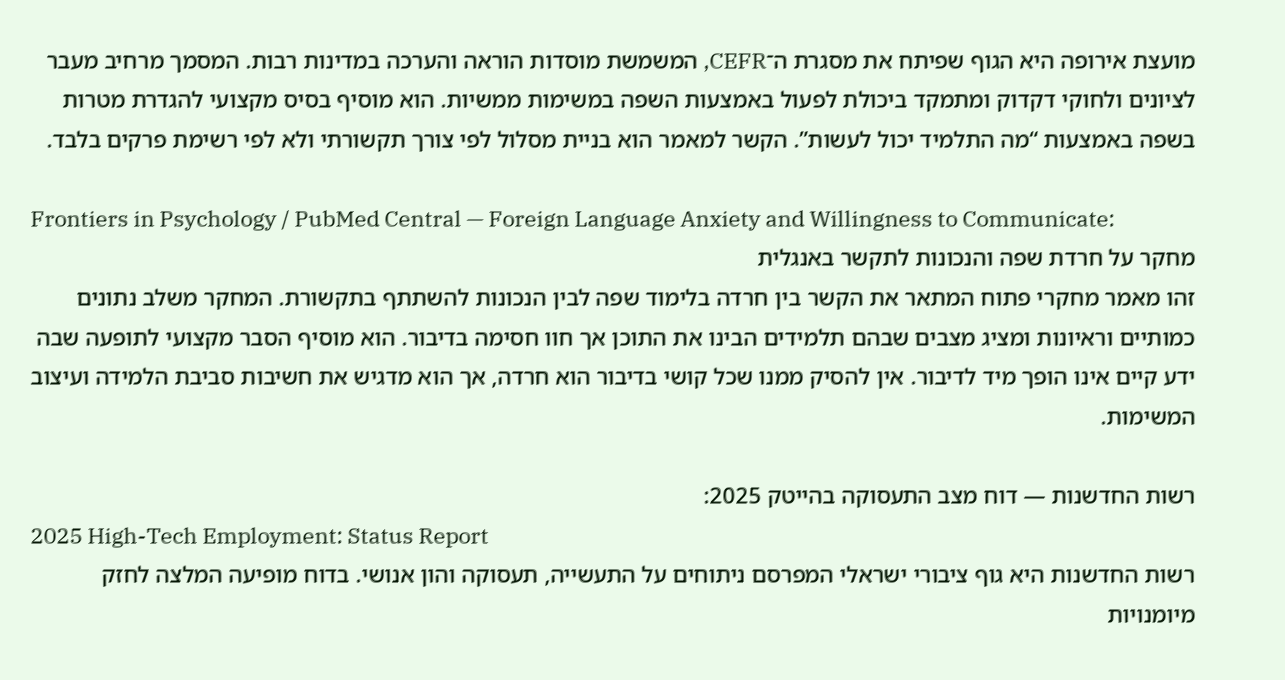מועצת אירופה היא הגוף שפיתח את מסגרת ה־CEFR, המשמשת מוסדות הוראה והערכה במדינות רבות. המסמך מרחיב מעבר לציונים ולחוקי דקדוק ומתמקד ביכולת לפעול באמצעות השפה במשימות ממשיות. הוא מוסיף בסיס מקצועי להגדרת מטרות בשפה באמצעות “מה התלמיד יכול לעשות”. הקשר למאמר הוא בניית מסלול לפי צורך תקשורתי ולא לפי רשימת פרקים בלבד.

Frontiers in Psychology / PubMed Central — Foreign Language Anxiety and Willingness to Communicate:
מחקר על חרדת שפה והנכונות לתקשר באנגלית
זהו מאמר מחקרי פתוח המתאר את הקשר בין חרדה בלימוד שפה לבין הנכונות להשתתף בתקשורת. המחקר משלב נתונים כמותיים וראיונות ומציג מצבים שבהם תלמידים הבינו את התוכן אך חוו חסימה בדיבור. הוא מוסיף הסבר מקצועי לתופעה שבה ידע קיים אינו הופך מיד לדיבור. אין להסיק ממנו שכל קושי בדיבור הוא חרדה, אך הוא מדגיש את חשיבות סביבת הלמידה ועיצוב המשימות.

רשות החדשנות — דוח מצב התעסוקה בהייטק 2025:
2025 High-Tech Employment: Status Report
רשות החדשנות היא גוף ציבורי ישראלי המפרסם ניתוחים על התעשייה, תעסוקה והון אנושי. בדוח מופיעה המלצה לחזק מיומנויות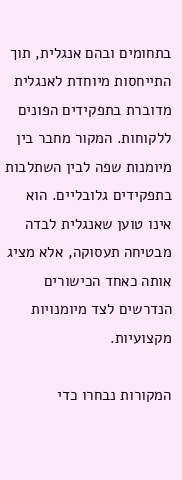בתחומים ובהם אנגלית, תוך התייחסות מיוחדת לאנגלית מדוברת בתפקידים הפונים ללקוחות. המקור מחבר בין מיומנות שפה לבין השתלבות בתפקידים גלובליים. הוא אינו טוען שאנגלית לבדה מבטיחה תעסוקה, אלא מציג אותה כאחד הכישורים הנדרשים לצד מיומנויות מקצועיות.

המקורות נבחרו כדי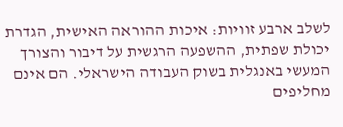לשלב ארבע זוויות: איכות ההוראה האישית, הגדרת יכולת שפתית, ההשפעה הרגשית על דיבור והצורך המעשי באנגלית בשוק העבודה הישראלי. הם אינם מחליפים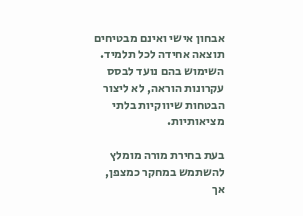אבחון אישי ואינם מבטיחים תוצאה אחידה לכל תלמיד. השימוש בהם נועד לבסס עקרונות הוראה, לא ליצור הבטחות שיווקיות בלתי מציאותיות.

בעת בחירת מורה מומלץ להשתמש במחקר כמצפן, אך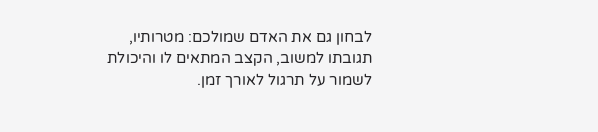לבחון גם את האדם שמולכם: מטרותיו, תגובתו למשוב, הקצב המתאים לו והיכולת לשמור על תרגול לאורך זמן.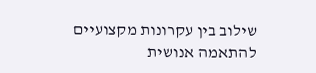שילוב בין עקרונות מקצועיים להתאמה אנושית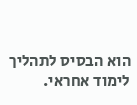הוא הבסיס לתהליך לימוד אחראי.